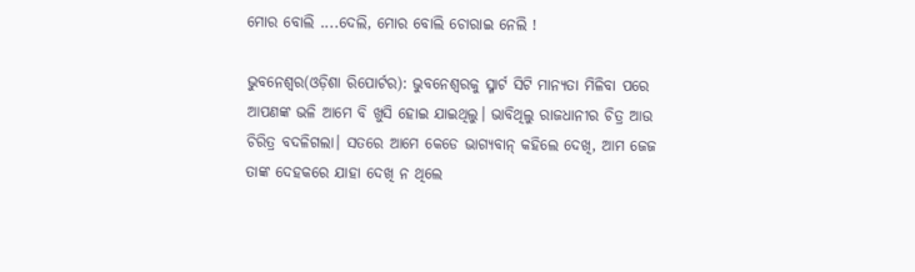ମୋର ବୋଲି ....ଦେଲି, ମୋର ବୋଲି ଚୋରାଇ ନେଲି !

ଭୁବନେଶ୍ୱର(ଓଡ଼ିଶା ରିପୋର୍ଟର): ଭୁବନେଶ୍ୱରକୁ ସ୍ମାର୍ଟ ସିଟି ମାନ୍ୟତା ମିଳିବା ପରେ ଆପଣଙ୍କ ଭଳି ଆମେ ବି ଖୁସି ହୋଇ ଯାଇଥିଲୁ। ଭାବିଥିଲୁ ରାଜଧାନୀର ଚିତ୍ର ଆଉ ଚିରିତ୍ର ବଦଳିଗଲା। ସତରେ ଆମେ କେଡେ ଭାଗ୍ୟବାନ୍‌ କହିଲେ ଦେଖି, ଆମ ଜେଜ ତାଙ୍କ ଦେହକରେ ଯାହା ଦେଖି ନ ଥିଲେ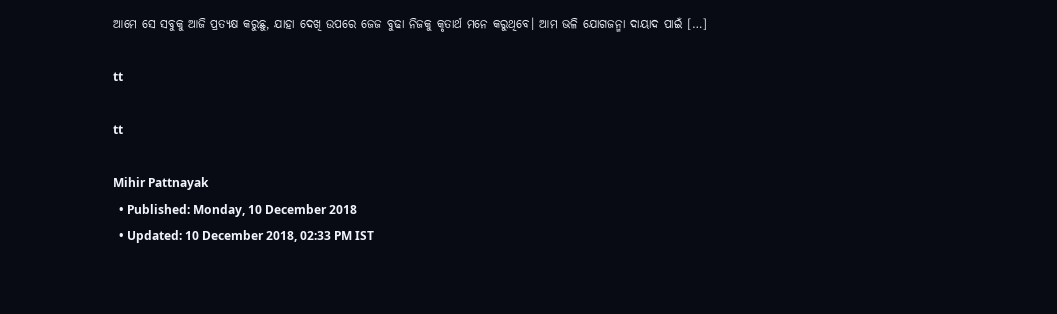ଆମେ ସେ ସବୁକୁ ଆଜି ପ୍ରତ୍ୟକ୍ଷ କରୁଛୁ, ଯାହା ଦେଖି ଉପରେ ଜେଜ ବୁଢା ନିଜକୁ କୃତାର୍ଥ ମନେ କରୁଥିବେ। ଆମ ଭଳି ଯୋଗଜନ୍ମା ଦାୟାଦ ପାଇଁ […]

tt

tt

Mihir Pattnayak
  • Published: Monday, 10 December 2018
  • Updated: 10 December 2018, 02:33 PM IST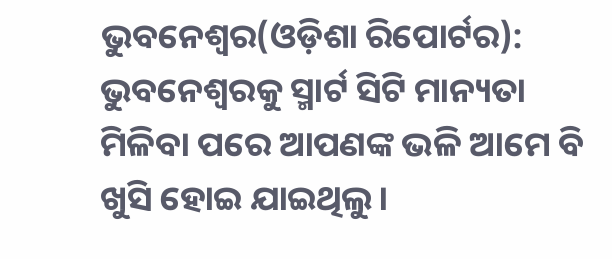ଭୁବନେଶ୍ୱର(ଓଡ଼ିଶା ରିପୋର୍ଟର): ଭୁବନେଶ୍ୱରକୁ ସ୍ମାର୍ଟ ସିଟି ମାନ୍ୟତା ମିଳିବା ପରେ ଆପଣଙ୍କ ଭଳି ଆମେ ବି ଖୁସି ହୋଇ ଯାଇଥିଲୁ।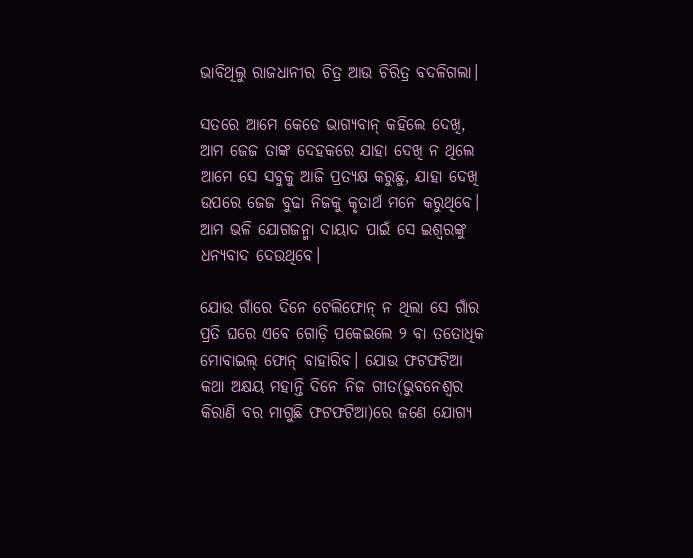ଭାବିଥିଲୁ ରାଜଧାନୀର ଚିତ୍ର ଆଉ ଚିରିତ୍ର ବଦଳିଗଲା।

ସତରେ ଆମେ କେଡେ ଭାଗ୍ୟବାନ୍‌ କହିଲେ ଦେଖି, ଆମ ଜେଜ ତାଙ୍କ ଦେହକରେ ଯାହା ଦେଖି ନ ଥିଲେ ଆମେ ସେ ସବୁକୁ ଆଜି ପ୍ରତ୍ୟକ୍ଷ କରୁଛୁ, ଯାହା ଦେଖି ଉପରେ ଜେଜ ବୁଢା ନିଜକୁ କୃତାର୍ଥ ମନେ କରୁଥିବେ। ଆମ ଭଳି ଯୋଗଜନ୍ମା ଦାୟାଦ ପାଇଁ ସେ ଇଶ୍ୱରଙ୍କୁ ଧନ୍ୟବାଦ ଦେଉଥିବେ।

ଯୋଉ ଗାଁରେ ଦିନେ ଟେଲିଫୋନ୍‌ ନ ଥିଲା ସେ ଗାଁର ପ୍ରତି ଘରେ ଏବେ ଗୋଡ଼ି ପକେଇଲେ ୨ ବା ତତୋଧିକ ମୋବାଇଲ୍‌ ଫୋନ୍‌ ବାହାରିବ। ଯୋଉ ଫଟ‍ଫଟିଆ କଥା ଅକ୍ଷୟ ମହାନ୍ତି ଦିନେ ନିଜ ଗୀତ(ଭୁବନେଶ୍ୱର କିରାଣି ବର ମାଗୁଛି ଫଟଫଟିଆ)ରେ ଜଣେ ଯୋଗ୍ୟ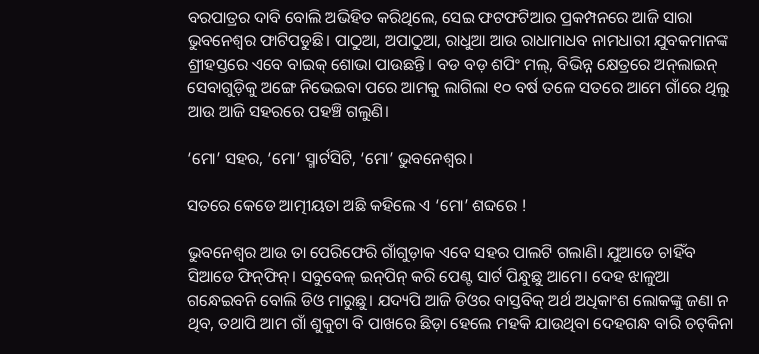ବରପାତ୍ରର ଦାବି ବୋଲି ଅଭିହିତ କରିଥିଲେ, ସେଇ ଫଟଫଟିଆର ପ୍ରକମ୍ପନରେ ଆଜି ସାରା ଭୁବନେଶ୍ୱର ଫାଟିପଡୁଛି। ପାଠୁଆ, ଅପାଠୁଆ, ରାଧୁଆ ଆଉ ରାଧାମାଧବ ନାମଧାରୀ ଯୁବକମାନଙ୍କ ଶ୍ରୀହସ୍ତରେ ଏବେ ବାଇକ୍‌ ଶୋଭା ପାଉଛନ୍ତି। ବଡ ବଡ଼ ଶପିଂ ମଲ୍‌, ବିଭିନ୍ନ କ୍ଷେତ୍ରରେ ଅନ୍‌ଲାଇନ୍‌ ସେବାଗୁଡ଼ିକୁ ଅଙ୍ଗେ ନିଭେଇବା ପରେ ଆମକୁ ଲାଗିଲା ୧୦ ବର୍ଷ ତଳେ ସତରେ ଆମେ ଗାଁରେ ଥିଲୁ ଆଉ ଆଜି ସହରରେ ପହଞ୍ଚି ଗଲୁଣି।

‘ମୋ’ ସହର, ‘ମୋ’ ସ୍ମାର୍ଟସିଟି, ‘ମୋ’ ଭୁବନେଶ୍ୱର।

ସତରେ କେଡେ ଆତ୍ମୀୟତା ଅଛି କହିଲେ ଏ ‘ମୋ’ ଶବ୍ଦରେ !

ଭୁବନେଶ୍ୱର ଆଉ ତା ପେରିଫେରି ଗାଁଗୁଡ଼ାକ ଏବେ ସହର ପାଲଟି ଗଲାଣି। ଯୁଆଡେ ଚାହିଁବ ସିଆଡେ ଫିନ୍‌ଫିନ୍‌। ସବୁବେଳ୍‌ ଇନ୍‌ପିନ୍‌ କରି ପେଣ୍ଟ ସାର୍ଟ ପିନ୍ଧୁଛୁ ଆମେ। ଦେହ ଝାଳୁଆ ଗନ୍ଧେଇବନି ବୋଲି ଡିଓ ମାରୁଛୁ। ଯଦ୍ୟପି ଆଜି ଡିଓର ବାସ୍ତବିକ୍‌ ଅର୍ଥ ଅଧିକାଂଶ ଲୋକଙ୍କୁ ଜଣା ନ ଥିବ, ତଥାପି ଆମ ଗାଁ ଶୁକୁଟା ବି ପାଖରେ ଛିଡ଼ା ହେଲେ ମହକି ଯାଉଥିବା ଦେହଗନ୍ଧ ବାରି ଚଟ୍‌କିନା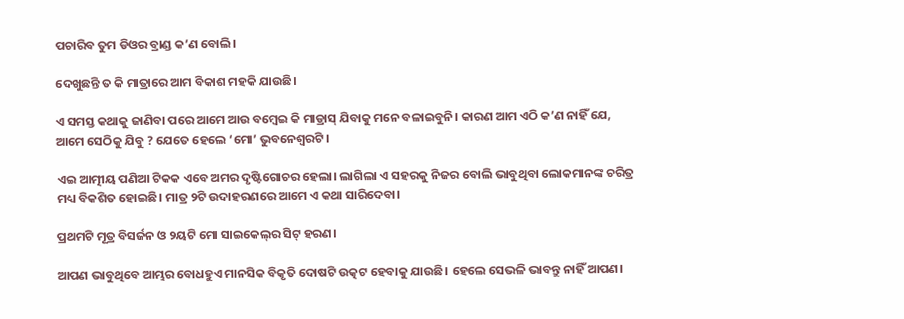ପଚାରିବ ତୁମ ଡିଓର ବ୍ରାଣ୍ଡ କ’ଣ ବୋଲି।

ଦେଖୁଛନ୍ତି ତ କି ମାତ୍ରାରେ ଆମ ବିକାଶ ମହକି ଯାଉଛି।

ଏ ସମସ୍ତ କଥାକୁ ଜାଣିବା ପରେ ଆମେ ଆଉ ବମ୍ବେଇ କି ମାଡ୍ରାସ୍‌ ଯିବାକୁ ମନେ ବଳାଇବୁନି। କାରଣ ଆମ ଏଠି କ’ଣ ନାହିଁ ଯେ, ଆମେ ସେଠିକୁ ଯିବୁ ? ଯେତେ ହେଲେ ‘ମୋ’ ଭୁବନେଶ୍ୱରଟି।

ଏଇ ଆତ୍ମୀୟ ପଣିଆ ଟିକକ ଏବେ ଅମର ଦୃଷ୍ଟିଗୋଚର ହେଲା। ଲାଗିଲା ଏ ସହରକୁ ନିଜର ବୋଲି ଭାବୁଥିବା ଲୋକମାନଙ୍କ ଚରିତ୍ର ମଧ୍ୟ ବିକଶିତ ହୋଇଛି। ମାତ୍ର ୨ଟି ଉଦାହରଣରେ ଆମେ ଏ କଥା ସାରିଦେବା।

ପ୍ରଥମଟି ମୂତ୍ର ବିସର୍ଜନ ଓ ୨ୟଟି ମୋ ସାଇକେଲ୍‌ର ସିଟ୍‌ ହରଣ।

ଆପଣ ଭାବୁଥିବେ ଆମ୍ଭର ବୋଧହୁଏ ମାନସିକ ବିକୃତି ଦୋଷଟି ଉତ୍କଟ ହେବାକୁ ଯାଉଛି। ହେଲେ ସେଭଳି ଭାବନ୍ତୁ ନାହିଁ ଆପଣ।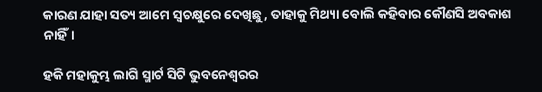କାରଣ ଯାହା ସତ୍ୟ ଆମେ ସ୍ୱଚକ୍ଷୁରେ ଦେଖିଛୁ, ତାହାକୁ ମିଥ୍ୟା ବୋଲି କହିବାର କୌଣସି ଅବକାଶ ନାହିଁ।

ହକି ମହାକୁମ୍ଭ ଲାଗି ସ୍ମାର୍ଟ ସିଟି ଭୁବନେଶ୍ୱରର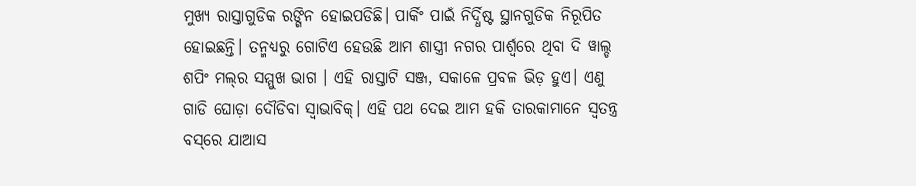ମୁଖ୍ୟ ରାସ୍ତାଗୁଡିକ ରଙ୍ଗିନ ହୋଇପଡିଛି। ପାର୍କିଂ ପାଇଁ ନିର୍ଦ୍ଧିଷ୍ଟ ସ୍ଥାନଗୁଡିକ ନିରୂପିତ ହୋଇଛନ୍ତି। ତନ୍ମଧ୍ୟରୁ ଗୋଟିଏ ହେଉଛି ଆମ ଶାସ୍ତ୍ରୀ ନଗର ପାର୍ଶ୍ଵରେ ଥିବା ଦି ୱାଲ୍ଡ ଶପିଂ ମଲ୍‌ର ସମ୍ମୁଖ ଭାଗ । ଏହି ରାସ୍ତାଟି ସଞ୍ଜ, ସକାଳେ ପ୍ରବଳ ଭିଡ଼ ହୁଏ। ଏଣୁ ଗାଡି ଘୋଡ଼ା ଦୌଡିବା ସ୍ୱାଭାବିକ୍‌। ଏହି ପଥ ଦେଇ ଆମ ହକି ତାରକାମାନେ ସ୍ୱତନ୍ତ୍ର ବସ୍‌ରେ ଯାଆସ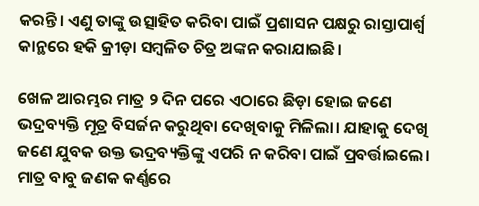କରନ୍ତି। ଏଣୁ ତାଙ୍କୁ ଉତ୍ସାହିତ କରିବା ପାଇଁ ପ୍ରଶାସନ ପକ୍ଷରୁ ରାସ୍ତାପାର୍ଶ୍ୱ କାନ୍ଥରେ ହକି କ୍ରୀଡ଼ା ସମ୍ବଳିତ ଚିତ୍ର ଅଙ୍କନ କରାଯାଇଛି।

ଖେଳ ଆରମ୍ଭର ମାତ୍ର ୨ ଦିନ ପରେ ଏଠାରେ ଛିଡ଼ା ହୋଇ ଜଣେ ଭଦ୍ରବ୍ୟକ୍ତି ମୂତ୍ର ବିସର୍ଜନ କରୁଥିବା ଦେଖିବାକୁ ମିଳିଲା। ଯାହାକୁ ଦେଖି ଜଣେ ଯୁବକ ଉକ୍ତ ଭଦ୍ରବ୍ୟକ୍ତିଙ୍କୁ ଏପରି ନ କରିବା ପାଇଁ ପ୍ରବର୍ତ୍ତାଇଲେ। ମାତ୍ର ବାବୁ ଜଣକ କର୍ଣ୍ଣରେ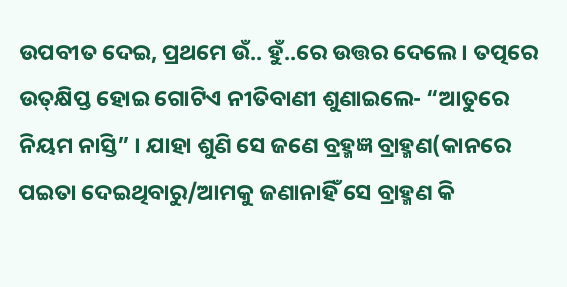ଉପବୀତ ଦେଇ, ପ୍ରଥମେ ଉଁ.. ହୁଁ..ରେ ଉତ୍ତର ଦେଲେ। ତତ୍ପରେ ଉତ୍‌କ୍ଷିପ୍ତ ହୋଇ ଗୋଟିଏ ନୀତିବାଣୀ ଶୁଣାଇଲେ- “ଆତୁରେ ନିୟମ ନାସ୍ତି” । ଯାହା ଶୁଣି ସେ ଜଣେ ବ୍ରହ୍ମଜ୍ଞ ବ୍ରାହ୍ମଣ(କାନରେ ପଇତା ଦେଇଥିବାରୁ/ଆମକୁ ଜଣାନାହିଁ ସେ ବ୍ରାହ୍ମଣ କି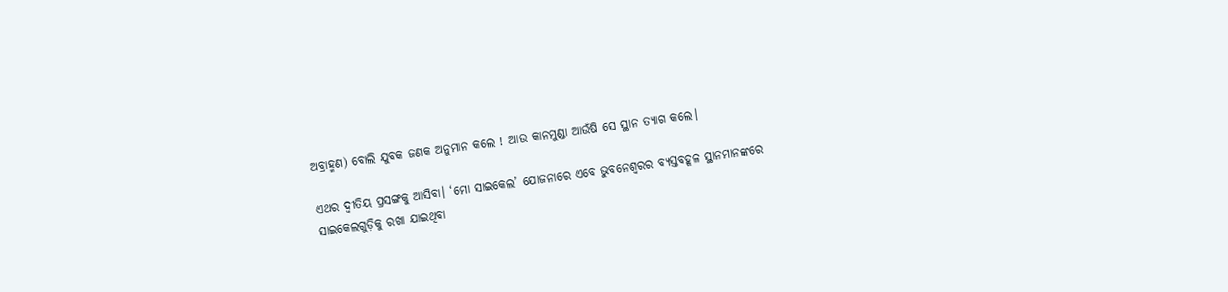ଅବ୍ରାହ୍ମଣ) ବୋଲି ଯୁବକ ଜଣକ ଅନୁମାନ କଲେ ! ଆଉ କାନମୁଣ୍ଡା ଆଉଁଷି ସେ ସ୍ଥାନ ତ୍ୟାଗ କଲେ।

ଏଥର ଦ୍ୱୀତିୟ ପ୍ରସଙ୍ଗକୁ ଆସିବା। ‘ମୋ ସାଇକେଲ’ ଯୋଜନାରେ ଏବେ ଭୁବନେଶ୍ୱରର ବ୍ୟସ୍ତବହୂଳ ସ୍ଥାନମାନଙ୍କରେ ସାଇକେଲଗୁଡ଼ିକୁ ରଖା ଯାଇଥିବା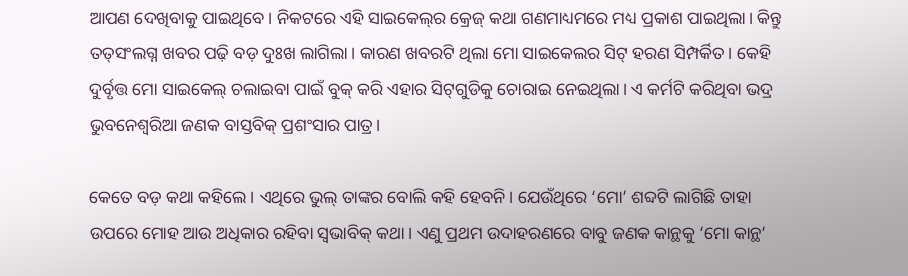ଆପଣ ଦେଖିବାକୁ ପାଇଥିବେ। ନିକଟରେ ଏହି ସାଇକେଲ୍‌ର କ୍ରେଜ୍‌ କଥା ଗଣମାଧ୍ୟମରେ ମଧ୍ୟ ପ୍ରକାଶ ପାଇଥିଲା। କିନ୍ତୁ ତତ୍‌ସଂଲଗ୍ନ ଖବର ପଢ଼ି ବଡ଼ ଦୁଃଖ ଲାଗିଲା। କାରଣ ଖବରଟି ଥିଲା ମୋ ସାଇକେଲର ସିଟ୍‌ ହରଣ ସିମ୍ପର୍କିତ। କେହି ଦୁର୍ବୃତ୍ତ ମୋ ସାଇକେଲ୍‌ ଚଲାଇବା ପାଇଁ ବୁକ୍‌ କରି ଏହାର ସିଟ୍‌ଗୁଡିକୁ ଚୋରାଇ ନେଇଥିଲା। ଏ କର୍ମଟି କରିଥିବା ଭଦ୍ର ଭୁବନେଶ୍ୱରିଆ ଜଣକ ବାସ୍ତବିକ୍‌ ପ୍ରଶଂସାର ପାତ୍ର।

କେତେ ବଡ଼ କଥା କହିଲେ। ଏଥିରେ ଭୁଲ୍‌ ତାଙ୍କର ବୋଲି କହି ହେବନି। ଯେଉଁଥିରେ ‘ମୋ’ ଶବ୍ଦଟି ଲାଗିଛି ତାହା ଉପରେ ମୋହ ଆଉ ଅଧିକାର ରହିବା ସ୍ୱଭାବିକ୍‌ କଥା। ଏଣୁ ପ୍ରଥମ ଉଦାହରଣରେ ବାବୁ ଜଣକ କାନ୍ଥକୁ ‘ମୋ କାନ୍ଥ’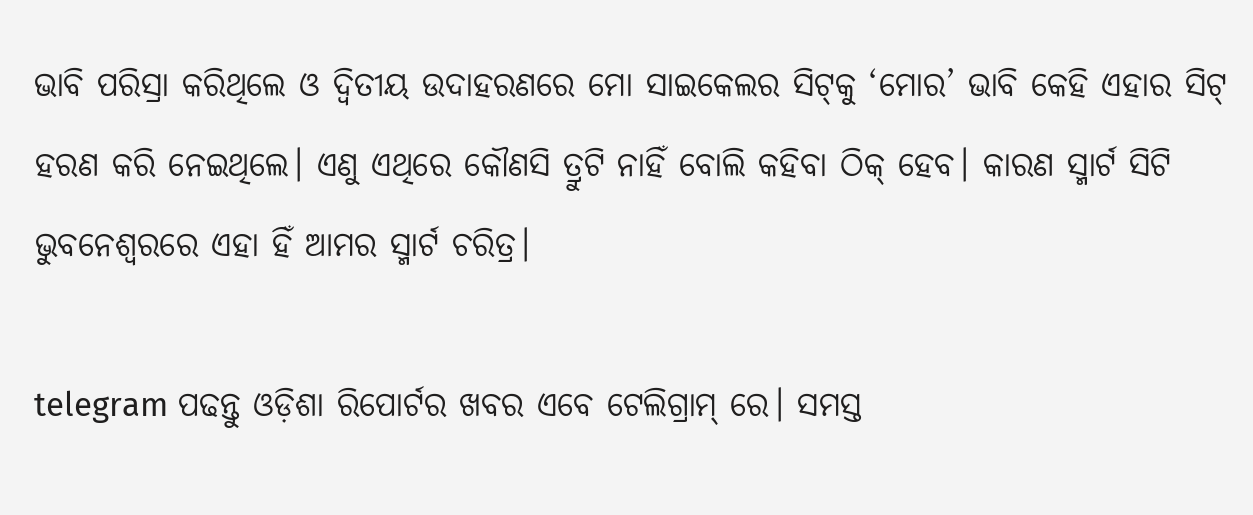ଭାବି ପରିସ୍ରା କରିଥିଲେ ଓ ଦ୍ୱିତୀୟ ଉଦାହରଣରେ ମୋ ସାଇକେଲର ସିଟ୍‌କୁ ‘ମୋର’ ଭାବି କେହି ଏହାର ସିଟ୍‌ ହରଣ କରି ନେଇଥିଲେ। ଏଣୁ ଏଥିରେ କୌଣସି ତ୍ରୁଟି ନାହିଁ ବୋଲି କହିବା ଠିକ୍‌ ହେବ। କାରଣ ସ୍ମାର୍ଟ ସିଟି ଭୁବନେଶ୍ୱରରେ ଏହା ହିଁ ଆମର ସ୍ମାର୍ଟ ଚରିତ୍ର।

telegram ପଢନ୍ତୁ ଓଡ଼ିଶା ରିପୋର୍ଟର ଖବର ଏବେ ଟେଲିଗ୍ରାମ୍ ରେ। ସମସ୍ତ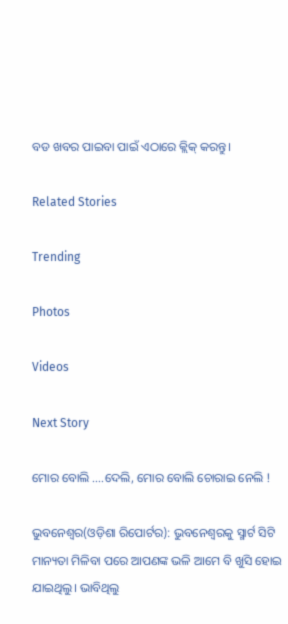ବଡ ଖବର ପାଇବା ପାଇଁ ଏଠାରେ କ୍ଲିକ୍ କରନ୍ତୁ।

Related Stories

Trending

Photos

Videos

Next Story

ମୋର ବୋଲି ....ଦେଲି, ମୋର ବୋଲି ଚୋରାଇ ନେଲି !

ଭୁବନେଶ୍ୱର(ଓଡ଼ିଶା ରିପୋର୍ଟର): ଭୁବନେଶ୍ୱରକୁ ସ୍ମାର୍ଟ ସିଟି ମାନ୍ୟତା ମିଳିବା ପରେ ଆପଣଙ୍କ ଭଳି ଆମେ ବି ଖୁସି ହୋଇ ଯାଇଥିଲୁ। ଭାବିଥିଲୁ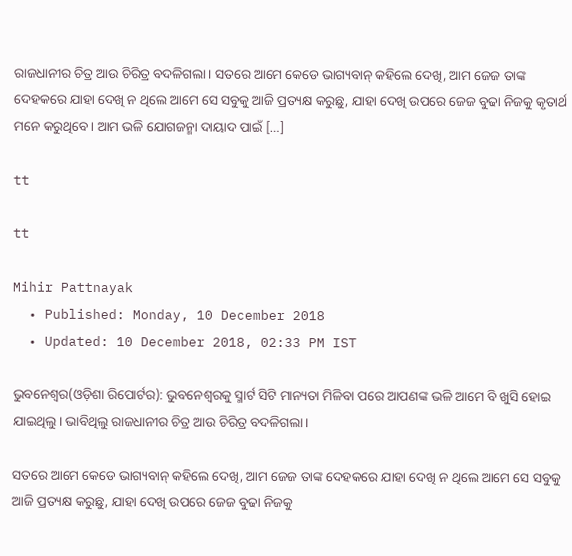ରାଜଧାନୀର ଚିତ୍ର ଆଉ ଚିରିତ୍ର ବଦଳିଗଲା। ସତରେ ଆମେ କେଡେ ଭାଗ୍ୟବାନ୍‌ କହିଲେ ଦେଖି, ଆମ ଜେଜ ତାଙ୍କ ଦେହକରେ ଯାହା ଦେଖି ନ ଥିଲେ ଆମେ ସେ ସବୁକୁ ଆଜି ପ୍ରତ୍ୟକ୍ଷ କରୁଛୁ, ଯାହା ଦେଖି ଉପରେ ଜେଜ ବୁଢା ନିଜକୁ କୃତାର୍ଥ ମନେ କରୁଥିବେ। ଆମ ଭଳି ଯୋଗଜନ୍ମା ଦାୟାଦ ପାଇଁ […]

tt

tt

Mihir Pattnayak
  • Published: Monday, 10 December 2018
  • Updated: 10 December 2018, 02:33 PM IST

ଭୁବନେଶ୍ୱର(ଓଡ଼ିଶା ରିପୋର୍ଟର): ଭୁବନେଶ୍ୱରକୁ ସ୍ମାର୍ଟ ସିଟି ମାନ୍ୟତା ମିଳିବା ପରେ ଆପଣଙ୍କ ଭଳି ଆମେ ବି ଖୁସି ହୋଇ ଯାଇଥିଲୁ। ଭାବିଥିଲୁ ରାଜଧାନୀର ଚିତ୍ର ଆଉ ଚିରିତ୍ର ବଦଳିଗଲା।

ସତରେ ଆମେ କେଡେ ଭାଗ୍ୟବାନ୍‌ କହିଲେ ଦେଖି, ଆମ ଜେଜ ତାଙ୍କ ଦେହକରେ ଯାହା ଦେଖି ନ ଥିଲେ ଆମେ ସେ ସବୁକୁ ଆଜି ପ୍ରତ୍ୟକ୍ଷ କରୁଛୁ, ଯାହା ଦେଖି ଉପରେ ଜେଜ ବୁଢା ନିଜକୁ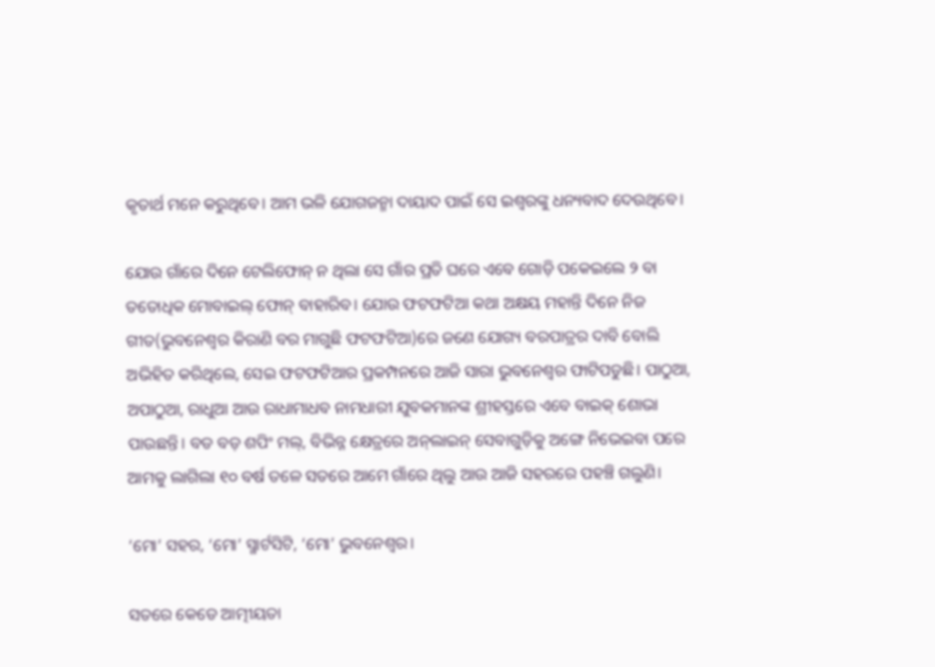କୃତାର୍ଥ ମନେ କରୁଥିବେ। ଆମ ଭଳି ଯୋଗଜନ୍ମା ଦାୟାଦ ପାଇଁ ସେ ଇଶ୍ୱରଙ୍କୁ ଧନ୍ୟବାଦ ଦେଉଥିବେ।

ଯୋଉ ଗାଁରେ ଦିନେ ଟେଲିଫୋନ୍‌ ନ ଥିଲା ସେ ଗାଁର ପ୍ରତି ଘରେ ଏବେ ଗୋଡ଼ି ପକେଇଲେ ୨ ବା ତତୋଧିକ ମୋବାଇଲ୍‌ ଫୋନ୍‌ ବାହାରିବ। ଯୋଉ ଫଟ‍ଫଟିଆ କଥା ଅକ୍ଷୟ ମହାନ୍ତି ଦିନେ ନିଜ ଗୀତ(ଭୁବନେଶ୍ୱର କିରାଣି ବର ମାଗୁଛି ଫଟଫଟିଆ)ରେ ଜଣେ ଯୋଗ୍ୟ ବରପାତ୍ରର ଦାବି ବୋଲି ଅଭିହିତ କରିଥିଲେ, ସେଇ ଫଟଫଟିଆର ପ୍ରକମ୍ପନରେ ଆଜି ସାରା ଭୁବନେଶ୍ୱର ଫାଟିପଡୁଛି। ପାଠୁଆ, ଅପାଠୁଆ, ରାଧୁଆ ଆଉ ରାଧାମାଧବ ନାମଧାରୀ ଯୁବକମାନଙ୍କ ଶ୍ରୀହସ୍ତରେ ଏବେ ବାଇକ୍‌ ଶୋଭା ପାଉଛନ୍ତି। ବଡ ବଡ଼ ଶପିଂ ମଲ୍‌, ବିଭିନ୍ନ କ୍ଷେତ୍ରରେ ଅନ୍‌ଲାଇନ୍‌ ସେବାଗୁଡ଼ିକୁ ଅଙ୍ଗେ ନିଭେଇବା ପରେ ଆମକୁ ଲାଗିଲା ୧୦ ବର୍ଷ ତଳେ ସତରେ ଆମେ ଗାଁରେ ଥିଲୁ ଆଉ ଆଜି ସହରରେ ପହଞ୍ଚି ଗଲୁଣି।

‘ମୋ’ ସହର, ‘ମୋ’ ସ୍ମାର୍ଟସିଟି, ‘ମୋ’ ଭୁବନେଶ୍ୱର।

ସତରେ କେଡେ ଆତ୍ମୀୟତା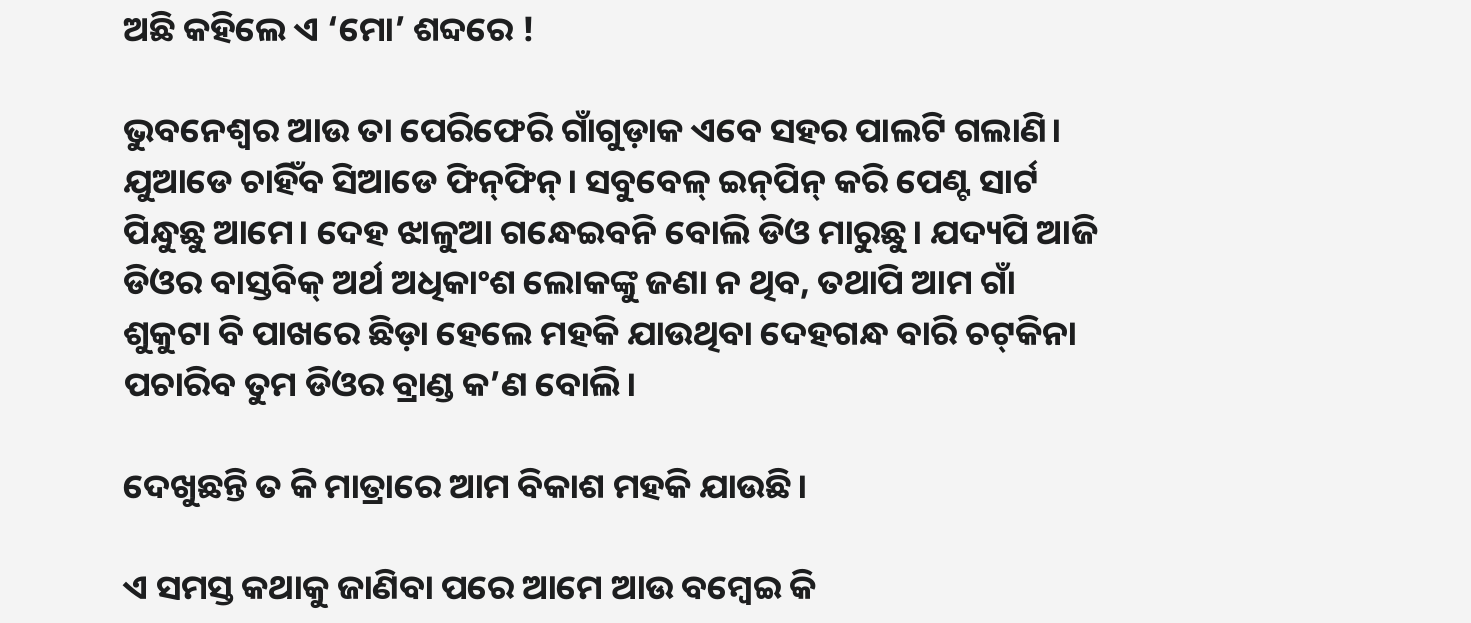ଅଛି କହିଲେ ଏ ‘ମୋ’ ଶବ୍ଦରେ !

ଭୁବନେଶ୍ୱର ଆଉ ତା ପେରିଫେରି ଗାଁଗୁଡ଼ାକ ଏବେ ସହର ପାଲଟି ଗଲାଣି। ଯୁଆଡେ ଚାହିଁବ ସିଆଡେ ଫିନ୍‌ଫିନ୍‌। ସବୁବେଳ୍‌ ଇନ୍‌ପିନ୍‌ କରି ପେଣ୍ଟ ସାର୍ଟ ପିନ୍ଧୁଛୁ ଆମେ। ଦେହ ଝାଳୁଆ ଗନ୍ଧେଇବନି ବୋଲି ଡିଓ ମାରୁଛୁ। ଯଦ୍ୟପି ଆଜି ଡିଓର ବାସ୍ତବିକ୍‌ ଅର୍ଥ ଅଧିକାଂଶ ଲୋକଙ୍କୁ ଜଣା ନ ଥିବ, ତଥାପି ଆମ ଗାଁ ଶୁକୁଟା ବି ପାଖରେ ଛିଡ଼ା ହେଲେ ମହକି ଯାଉଥିବା ଦେହଗନ୍ଧ ବାରି ଚଟ୍‌କିନା ପଚାରିବ ତୁମ ଡିଓର ବ୍ରାଣ୍ଡ କ’ଣ ବୋଲି।

ଦେଖୁଛନ୍ତି ତ କି ମାତ୍ରାରେ ଆମ ବିକାଶ ମହକି ଯାଉଛି।

ଏ ସମସ୍ତ କଥାକୁ ଜାଣିବା ପରେ ଆମେ ଆଉ ବମ୍ବେଇ କି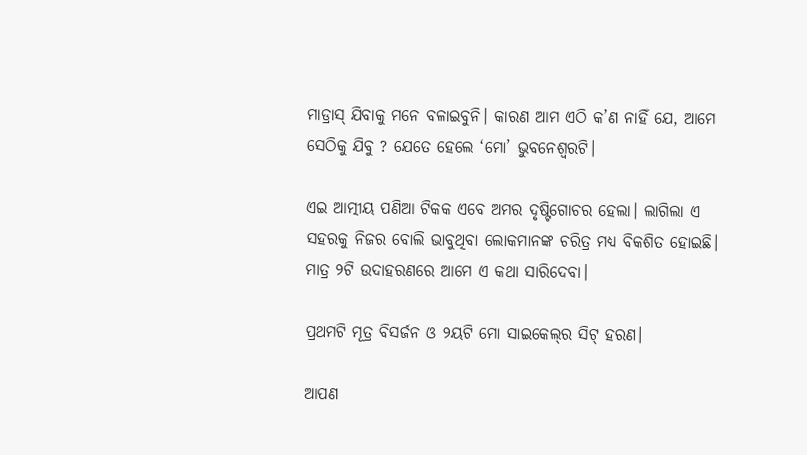ମାଡ୍ରାସ୍‌ ଯିବାକୁ ମନେ ବଳାଇବୁନି। କାରଣ ଆମ ଏଠି କ’ଣ ନାହିଁ ଯେ, ଆମେ ସେଠିକୁ ଯିବୁ ? ଯେତେ ହେଲେ ‘ମୋ’ ଭୁବନେଶ୍ୱରଟି।

ଏଇ ଆତ୍ମୀୟ ପଣିଆ ଟିକକ ଏବେ ଅମର ଦୃଷ୍ଟିଗୋଚର ହେଲା। ଲାଗିଲା ଏ ସହରକୁ ନିଜର ବୋଲି ଭାବୁଥିବା ଲୋକମାନଙ୍କ ଚରିତ୍ର ମଧ୍ୟ ବିକଶିତ ହୋଇଛି। ମାତ୍ର ୨ଟି ଉଦାହରଣରେ ଆମେ ଏ କଥା ସାରିଦେବା।

ପ୍ରଥମଟି ମୂତ୍ର ବିସର୍ଜନ ଓ ୨ୟଟି ମୋ ସାଇକେଲ୍‌ର ସିଟ୍‌ ହରଣ।

ଆପଣ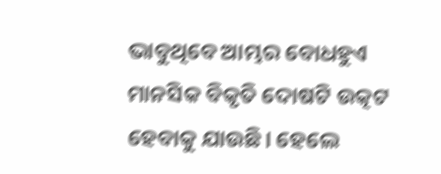ଭାବୁଥିବେ ଆମ୍ଭର ବୋଧହୁଏ ମାନସିକ ବିକୃତି ଦୋଷଟି ଉତ୍କଟ ହେବାକୁ ଯାଉଛି। ହେଲେ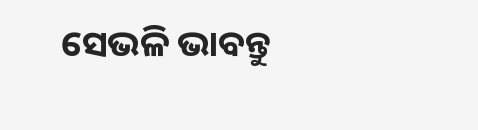ସେଭଳି ଭାବନ୍ତୁ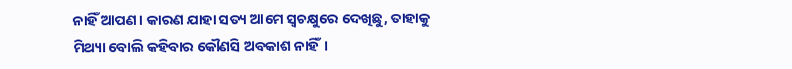ନାହିଁ ଆପଣ। କାରଣ ଯାହା ସତ୍ୟ ଆମେ ସ୍ୱଚକ୍ଷୁରେ ଦେଖିଛୁ, ତାହାକୁ ମିଥ୍ୟା ବୋଲି କହିବାର କୌଣସି ଅବକାଶ ନାହିଁ।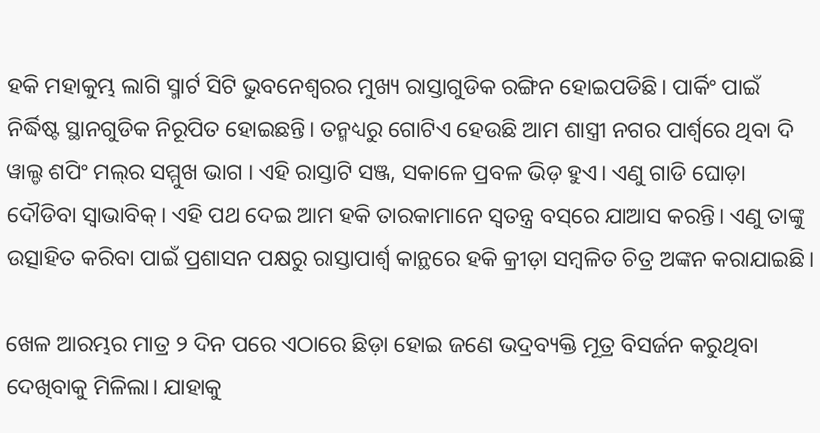ହକି ମହାକୁମ୍ଭ ଲାଗି ସ୍ମାର୍ଟ ସିଟି ଭୁବନେଶ୍ୱରର ମୁଖ୍ୟ ରାସ୍ତାଗୁଡିକ ରଙ୍ଗିନ ହୋଇପଡିଛି। ପାର୍କିଂ ପାଇଁ ନିର୍ଦ୍ଧିଷ୍ଟ ସ୍ଥାନଗୁଡିକ ନିରୂପିତ ହୋଇଛନ୍ତି। ତନ୍ମଧ୍ୟରୁ ଗୋଟିଏ ହେଉଛି ଆମ ଶାସ୍ତ୍ରୀ ନଗର ପାର୍ଶ୍ଵରେ ଥିବା ଦି ୱାଲ୍ଡ ଶପିଂ ମଲ୍‌ର ସମ୍ମୁଖ ଭାଗ । ଏହି ରାସ୍ତାଟି ସଞ୍ଜ, ସକାଳେ ପ୍ରବଳ ଭିଡ଼ ହୁଏ। ଏଣୁ ଗାଡି ଘୋଡ଼ା ଦୌଡିବା ସ୍ୱାଭାବିକ୍‌। ଏହି ପଥ ଦେଇ ଆମ ହକି ତାରକାମାନେ ସ୍ୱତନ୍ତ୍ର ବସ୍‌ରେ ଯାଆସ କରନ୍ତି। ଏଣୁ ତାଙ୍କୁ ଉତ୍ସାହିତ କରିବା ପାଇଁ ପ୍ରଶାସନ ପକ୍ଷରୁ ରାସ୍ତାପାର୍ଶ୍ୱ କାନ୍ଥରେ ହକି କ୍ରୀଡ଼ା ସମ୍ବଳିତ ଚିତ୍ର ଅଙ୍କନ କରାଯାଇଛି।

ଖେଳ ଆରମ୍ଭର ମାତ୍ର ୨ ଦିନ ପରେ ଏଠାରେ ଛିଡ଼ା ହୋଇ ଜଣେ ଭଦ୍ରବ୍ୟକ୍ତି ମୂତ୍ର ବିସର୍ଜନ କରୁଥିବା ଦେଖିବାକୁ ମିଳିଲା। ଯାହାକୁ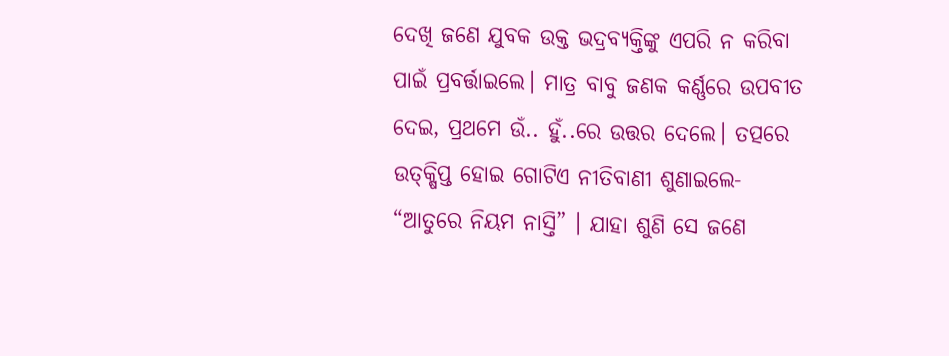ଦେଖି ଜଣେ ଯୁବକ ଉକ୍ତ ଭଦ୍ରବ୍ୟକ୍ତିଙ୍କୁ ଏପରି ନ କରିବା ପାଇଁ ପ୍ରବର୍ତ୍ତାଇଲେ। ମାତ୍ର ବାବୁ ଜଣକ କର୍ଣ୍ଣରେ ଉପବୀତ ଦେଇ, ପ୍ରଥମେ ଉଁ.. ହୁଁ..ରେ ଉତ୍ତର ଦେଲେ। ତତ୍ପରେ ଉତ୍‌କ୍ଷିପ୍ତ ହୋଇ ଗୋଟିଏ ନୀତିବାଣୀ ଶୁଣାଇଲେ- “ଆତୁରେ ନିୟମ ନାସ୍ତି” । ଯାହା ଶୁଣି ସେ ଜଣେ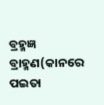ବ୍ରହ୍ମଜ୍ଞ ବ୍ରାହ୍ମଣ(କାନରେ ପଇତା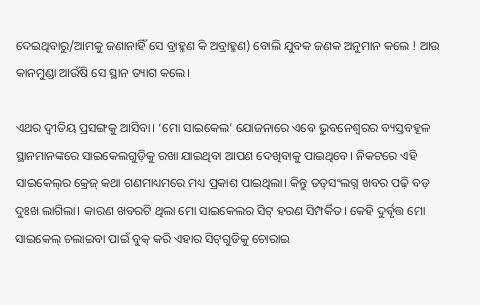ଦେଇଥିବାରୁ/ଆମକୁ ଜଣାନାହିଁ ସେ ବ୍ରାହ୍ମଣ କି ଅବ୍ରାହ୍ମଣ) ବୋଲି ଯୁବକ ଜଣକ ଅନୁମାନ କଲେ ! ଆଉ କାନମୁଣ୍ଡା ଆଉଁଷି ସେ ସ୍ଥାନ ତ୍ୟାଗ କଲେ।

ଏଥର ଦ୍ୱୀତିୟ ପ୍ରସଙ୍ଗକୁ ଆସିବା। ‘ମୋ ସାଇକେଲ’ ଯୋଜନାରେ ଏବେ ଭୁବନେଶ୍ୱରର ବ୍ୟସ୍ତବହୂଳ ସ୍ଥାନମାନଙ୍କରେ ସାଇକେଲଗୁଡ଼ିକୁ ରଖା ଯାଇଥିବା ଆପଣ ଦେଖିବାକୁ ପାଇଥିବେ। ନିକଟରେ ଏହି ସାଇକେଲ୍‌ର କ୍ରେଜ୍‌ କଥା ଗଣମାଧ୍ୟମରେ ମଧ୍ୟ ପ୍ରକାଶ ପାଇଥିଲା। କିନ୍ତୁ ତତ୍‌ସଂଲଗ୍ନ ଖବର ପଢ଼ି ବଡ଼ ଦୁଃଖ ଲାଗିଲା। କାରଣ ଖବରଟି ଥିଲା ମୋ ସାଇକେଲର ସିଟ୍‌ ହରଣ ସିମ୍ପର୍କିତ। କେହି ଦୁର୍ବୃତ୍ତ ମୋ ସାଇକେଲ୍‌ ଚଲାଇବା ପାଇଁ ବୁକ୍‌ କରି ଏହାର ସିଟ୍‌ଗୁଡିକୁ ଚୋରାଇ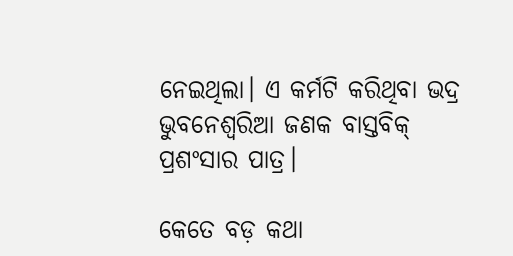ନେଇଥିଲା। ଏ କର୍ମଟି କରିଥିବା ଭଦ୍ର ଭୁବନେଶ୍ୱରିଆ ଜଣକ ବାସ୍ତବିକ୍‌ ପ୍ରଶଂସାର ପାତ୍ର।

କେତେ ବଡ଼ କଥା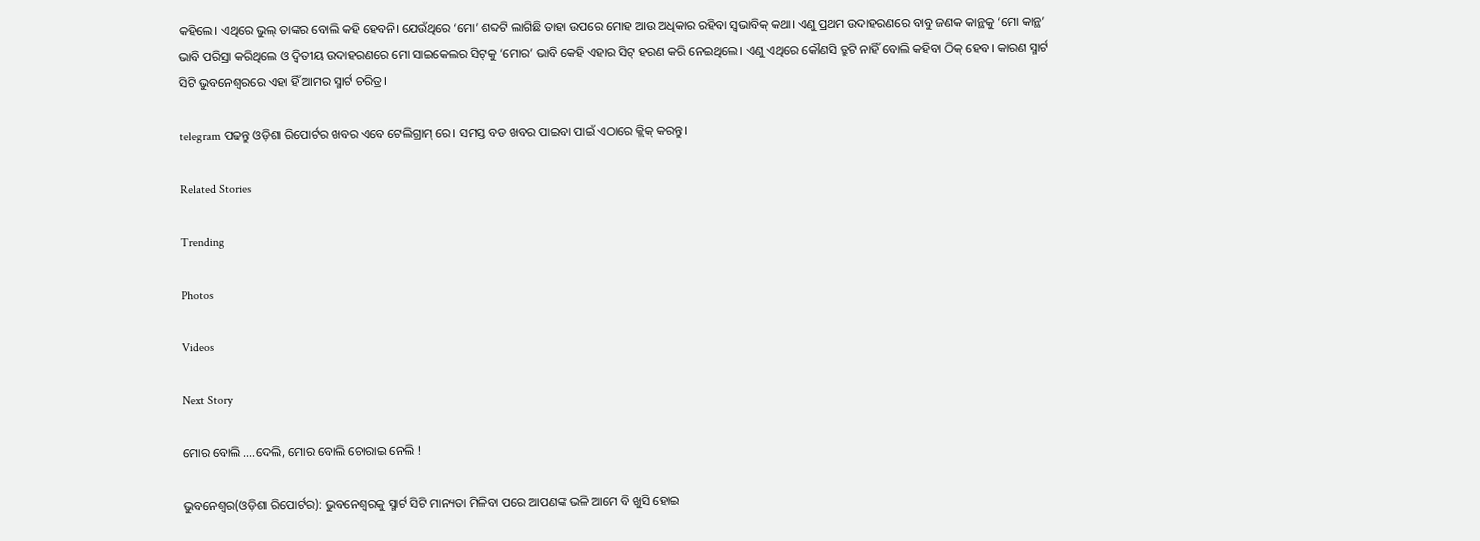କହିଲେ। ଏଥିରେ ଭୁଲ୍‌ ତାଙ୍କର ବୋଲି କହି ହେବନି। ଯେଉଁଥିରେ ‘ମୋ’ ଶବ୍ଦଟି ଲାଗିଛି ତାହା ଉପରେ ମୋହ ଆଉ ଅଧିକାର ରହିବା ସ୍ୱଭାବିକ୍‌ କଥା। ଏଣୁ ପ୍ରଥମ ଉଦାହରଣରେ ବାବୁ ଜଣକ କାନ୍ଥକୁ ‘ମୋ କାନ୍ଥ’ ଭାବି ପରିସ୍ରା କରିଥିଲେ ଓ ଦ୍ୱିତୀୟ ଉଦାହରଣରେ ମୋ ସାଇକେଲର ସିଟ୍‌କୁ ‘ମୋର’ ଭାବି କେହି ଏହାର ସିଟ୍‌ ହରଣ କରି ନେଇଥିଲେ। ଏଣୁ ଏଥିରେ କୌଣସି ତ୍ରୁଟି ନାହିଁ ବୋଲି କହିବା ଠିକ୍‌ ହେବ। କାରଣ ସ୍ମାର୍ଟ ସିଟି ଭୁବନେଶ୍ୱରରେ ଏହା ହିଁ ଆମର ସ୍ମାର୍ଟ ଚରିତ୍ର।

telegram ପଢନ୍ତୁ ଓଡ଼ିଶା ରିପୋର୍ଟର ଖବର ଏବେ ଟେଲିଗ୍ରାମ୍ ରେ। ସମସ୍ତ ବଡ ଖବର ପାଇବା ପାଇଁ ଏଠାରେ କ୍ଲିକ୍ କରନ୍ତୁ।

Related Stories

Trending

Photos

Videos

Next Story

ମୋର ବୋଲି ....ଦେଲି, ମୋର ବୋଲି ଚୋରାଇ ନେଲି !

ଭୁବନେଶ୍ୱର(ଓଡ଼ିଶା ରିପୋର୍ଟର): ଭୁବନେଶ୍ୱରକୁ ସ୍ମାର୍ଟ ସିଟି ମାନ୍ୟତା ମିଳିବା ପରେ ଆପଣଙ୍କ ଭଳି ଆମେ ବି ଖୁସି ହୋଇ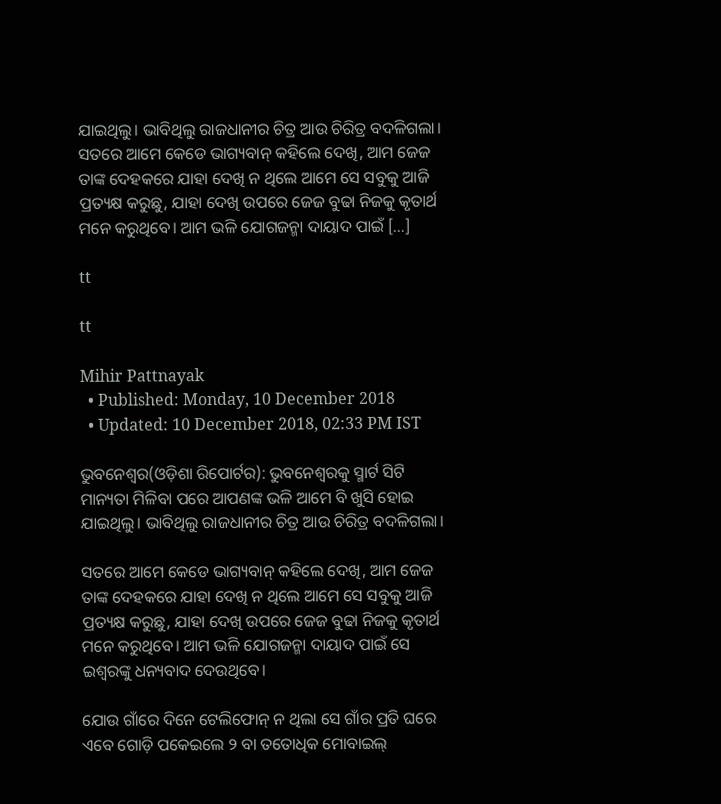ଯାଇଥିଲୁ। ଭାବିଥିଲୁ ରାଜଧାନୀର ଚିତ୍ର ଆଉ ଚିରିତ୍ର ବଦଳିଗଲା। ସତରେ ଆମେ କେଡେ ଭାଗ୍ୟବାନ୍‌ କହିଲେ ଦେଖି, ଆମ ଜେଜ ତାଙ୍କ ଦେହକରେ ଯାହା ଦେଖି ନ ଥିଲେ ଆମେ ସେ ସବୁକୁ ଆଜି ପ୍ରତ୍ୟକ୍ଷ କରୁଛୁ, ଯାହା ଦେଖି ଉପରେ ଜେଜ ବୁଢା ନିଜକୁ କୃତାର୍ଥ ମନେ କରୁଥିବେ। ଆମ ଭଳି ଯୋଗଜନ୍ମା ଦାୟାଦ ପାଇଁ […]

tt

tt

Mihir Pattnayak
  • Published: Monday, 10 December 2018
  • Updated: 10 December 2018, 02:33 PM IST

ଭୁବନେଶ୍ୱର(ଓଡ଼ିଶା ରିପୋର୍ଟର): ଭୁବନେଶ୍ୱରକୁ ସ୍ମାର୍ଟ ସିଟି ମାନ୍ୟତା ମିଳିବା ପରେ ଆପଣଙ୍କ ଭଳି ଆମେ ବି ଖୁସି ହୋଇ ଯାଇଥିଲୁ। ଭାବିଥିଲୁ ରାଜଧାନୀର ଚିତ୍ର ଆଉ ଚିରିତ୍ର ବଦଳିଗଲା।

ସତରେ ଆମେ କେଡେ ଭାଗ୍ୟବାନ୍‌ କହିଲେ ଦେଖି, ଆମ ଜେଜ ତାଙ୍କ ଦେହକରେ ଯାହା ଦେଖି ନ ଥିଲେ ଆମେ ସେ ସବୁକୁ ଆଜି ପ୍ରତ୍ୟକ୍ଷ କରୁଛୁ, ଯାହା ଦେଖି ଉପରେ ଜେଜ ବୁଢା ନିଜକୁ କୃତାର୍ଥ ମନେ କରୁଥିବେ। ଆମ ଭଳି ଯୋଗଜନ୍ମା ଦାୟାଦ ପାଇଁ ସେ ଇଶ୍ୱରଙ୍କୁ ଧନ୍ୟବାଦ ଦେଉଥିବେ।

ଯୋଉ ଗାଁରେ ଦିନେ ଟେଲିଫୋନ୍‌ ନ ଥିଲା ସେ ଗାଁର ପ୍ରତି ଘରେ ଏବେ ଗୋଡ଼ି ପକେଇଲେ ୨ ବା ତତୋଧିକ ମୋବାଇଲ୍‌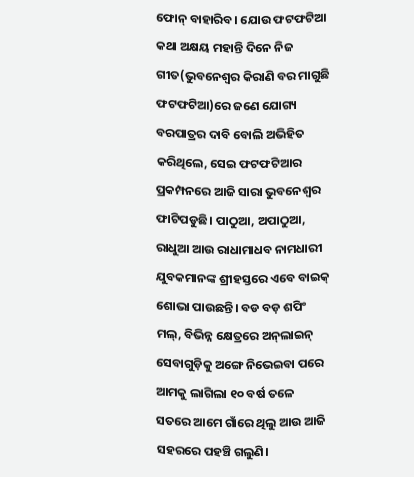ଫୋନ୍‌ ବାହାରିବ। ଯୋଉ ଫଟ‍ଫଟିଆ କଥା ଅକ୍ଷୟ ମହାନ୍ତି ଦିନେ ନିଜ ଗୀତ(ଭୁବନେଶ୍ୱର କିରାଣି ବର ମାଗୁଛି ଫଟଫଟିଆ)ରେ ଜଣେ ଯୋଗ୍ୟ ବରପାତ୍ରର ଦାବି ବୋଲି ଅଭିହିତ କରିଥିଲେ, ସେଇ ଫଟଫଟିଆର ପ୍ରକମ୍ପନରେ ଆଜି ସାରା ଭୁବନେଶ୍ୱର ଫାଟିପଡୁଛି। ପାଠୁଆ, ଅପାଠୁଆ, ରାଧୁଆ ଆଉ ରାଧାମାଧବ ନାମଧାରୀ ଯୁବକମାନଙ୍କ ଶ୍ରୀହସ୍ତରେ ଏବେ ବାଇକ୍‌ ଶୋଭା ପାଉଛନ୍ତି। ବଡ ବଡ଼ ଶପିଂ ମଲ୍‌, ବିଭିନ୍ନ କ୍ଷେତ୍ରରେ ଅନ୍‌ଲାଇନ୍‌ ସେବାଗୁଡ଼ିକୁ ଅଙ୍ଗେ ନିଭେଇବା ପରେ ଆମକୁ ଲାଗିଲା ୧୦ ବର୍ଷ ତଳେ ସତରେ ଆମେ ଗାଁରେ ଥିଲୁ ଆଉ ଆଜି ସହରରେ ପହଞ୍ଚି ଗଲୁଣି।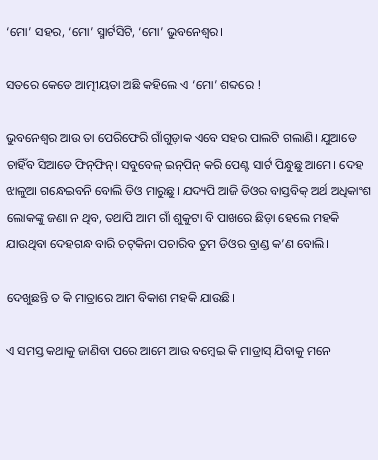‘ମୋ’ ସହର, ‘ମୋ’ ସ୍ମାର୍ଟସିଟି, ‘ମୋ’ ଭୁବନେଶ୍ୱର।

ସତରେ କେଡେ ଆତ୍ମୀୟତା ଅଛି କହିଲେ ଏ ‘ମୋ’ ଶବ୍ଦରେ !

ଭୁବନେଶ୍ୱର ଆଉ ତା ପେରିଫେରି ଗାଁଗୁଡ଼ାକ ଏବେ ସହର ପାଲଟି ଗଲାଣି। ଯୁଆଡେ ଚାହିଁବ ସିଆଡେ ଫିନ୍‌ଫିନ୍‌। ସବୁବେଳ୍‌ ଇନ୍‌ପିନ୍‌ କରି ପେଣ୍ଟ ସାର୍ଟ ପିନ୍ଧୁଛୁ ଆମେ। ଦେହ ଝାଳୁଆ ଗନ୍ଧେଇବନି ବୋଲି ଡିଓ ମାରୁଛୁ। ଯଦ୍ୟପି ଆଜି ଡିଓର ବାସ୍ତବିକ୍‌ ଅର୍ଥ ଅଧିକାଂଶ ଲୋକଙ୍କୁ ଜଣା ନ ଥିବ, ତଥାପି ଆମ ଗାଁ ଶୁକୁଟା ବି ପାଖରେ ଛିଡ଼ା ହେଲେ ମହକି ଯାଉଥିବା ଦେହଗନ୍ଧ ବାରି ଚଟ୍‌କିନା ପଚାରିବ ତୁମ ଡିଓର ବ୍ରାଣ୍ଡ କ’ଣ ବୋଲି।

ଦେଖୁଛନ୍ତି ତ କି ମାତ୍ରାରେ ଆମ ବିକାଶ ମହକି ଯାଉଛି।

ଏ ସମସ୍ତ କଥାକୁ ଜାଣିବା ପରେ ଆମେ ଆଉ ବମ୍ବେଇ କି ମାଡ୍ରାସ୍‌ ଯିବାକୁ ମନେ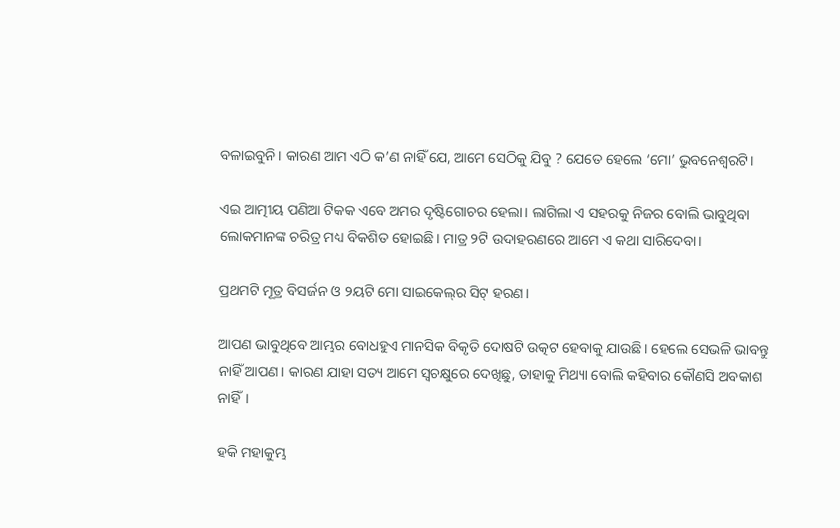ବଳାଇବୁନି। କାରଣ ଆମ ଏଠି କ’ଣ ନାହିଁ ଯେ, ଆମେ ସେଠିକୁ ଯିବୁ ? ଯେତେ ହେଲେ ‘ମୋ’ ଭୁବନେଶ୍ୱରଟି।

ଏଇ ଆତ୍ମୀୟ ପଣିଆ ଟିକକ ଏବେ ଅମର ଦୃଷ୍ଟିଗୋଚର ହେଲା। ଲାଗିଲା ଏ ସହରକୁ ନିଜର ବୋଲି ଭାବୁଥିବା ଲୋକମାନଙ୍କ ଚରିତ୍ର ମଧ୍ୟ ବିକଶିତ ହୋଇଛି। ମାତ୍ର ୨ଟି ଉଦାହରଣରେ ଆମେ ଏ କଥା ସାରିଦେବା।

ପ୍ରଥମଟି ମୂତ୍ର ବିସର୍ଜନ ଓ ୨ୟଟି ମୋ ସାଇକେଲ୍‌ର ସିଟ୍‌ ହରଣ।

ଆପଣ ଭାବୁଥିବେ ଆମ୍ଭର ବୋଧହୁଏ ମାନସିକ ବିକୃତି ଦୋଷଟି ଉତ୍କଟ ହେବାକୁ ଯାଉଛି। ହେଲେ ସେଭଳି ଭାବନ୍ତୁ ନାହିଁ ଆପଣ। କାରଣ ଯାହା ସତ୍ୟ ଆମେ ସ୍ୱଚକ୍ଷୁରେ ଦେଖିଛୁ, ତାହାକୁ ମିଥ୍ୟା ବୋଲି କହିବାର କୌଣସି ଅବକାଶ ନାହିଁ।

ହକି ମହାକୁମ୍ଭ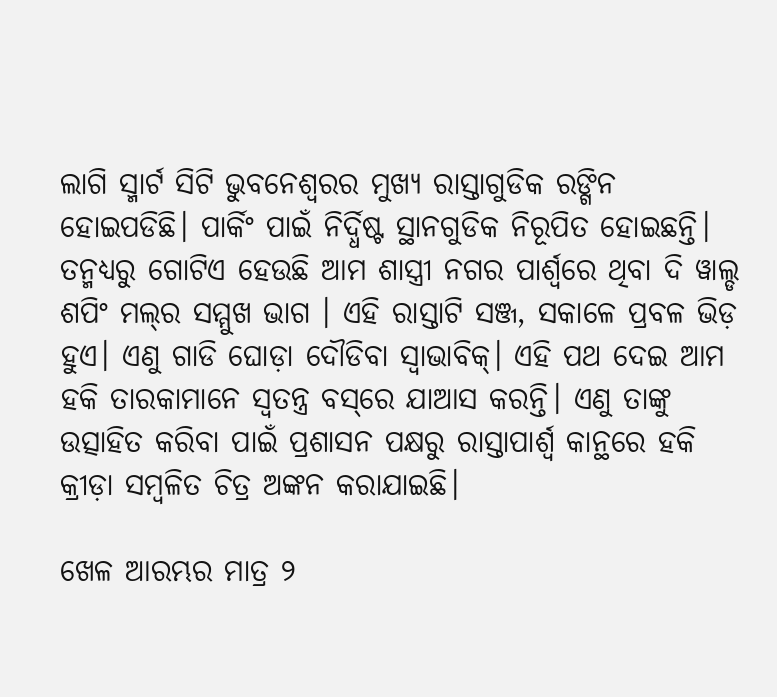ଲାଗି ସ୍ମାର୍ଟ ସିଟି ଭୁବନେଶ୍ୱରର ମୁଖ୍ୟ ରାସ୍ତାଗୁଡିକ ରଙ୍ଗିନ ହୋଇପଡିଛି। ପାର୍କିଂ ପାଇଁ ନିର୍ଦ୍ଧିଷ୍ଟ ସ୍ଥାନଗୁଡିକ ନିରୂପିତ ହୋଇଛନ୍ତି। ତନ୍ମଧ୍ୟରୁ ଗୋଟିଏ ହେଉଛି ଆମ ଶାସ୍ତ୍ରୀ ନଗର ପାର୍ଶ୍ଵରେ ଥିବା ଦି ୱାଲ୍ଡ ଶପିଂ ମଲ୍‌ର ସମ୍ମୁଖ ଭାଗ । ଏହି ରାସ୍ତାଟି ସଞ୍ଜ, ସକାଳେ ପ୍ରବଳ ଭିଡ଼ ହୁଏ। ଏଣୁ ଗାଡି ଘୋଡ଼ା ଦୌଡିବା ସ୍ୱାଭାବିକ୍‌। ଏହି ପଥ ଦେଇ ଆମ ହକି ତାରକାମାନେ ସ୍ୱତନ୍ତ୍ର ବସ୍‌ରେ ଯାଆସ କରନ୍ତି। ଏଣୁ ତାଙ୍କୁ ଉତ୍ସାହିତ କରିବା ପାଇଁ ପ୍ରଶାସନ ପକ୍ଷରୁ ରାସ୍ତାପାର୍ଶ୍ୱ କାନ୍ଥରେ ହକି କ୍ରୀଡ଼ା ସମ୍ବଳିତ ଚିତ୍ର ଅଙ୍କନ କରାଯାଇଛି।

ଖେଳ ଆରମ୍ଭର ମାତ୍ର ୨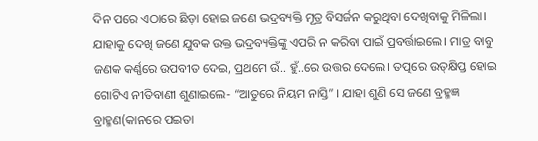ଦିନ ପରେ ଏଠାରେ ଛିଡ଼ା ହୋଇ ଜଣେ ଭଦ୍ରବ୍ୟକ୍ତି ମୂତ୍ର ବିସର୍ଜନ କରୁଥିବା ଦେଖିବାକୁ ମିଳିଲା। ଯାହାକୁ ଦେଖି ଜଣେ ଯୁବକ ଉକ୍ତ ଭଦ୍ରବ୍ୟକ୍ତିଙ୍କୁ ଏପରି ନ କରିବା ପାଇଁ ପ୍ରବର୍ତ୍ତାଇଲେ। ମାତ୍ର ବାବୁ ଜଣକ କର୍ଣ୍ଣରେ ଉପବୀତ ଦେଇ, ପ୍ରଥମେ ଉଁ.. ହୁଁ..ରେ ଉତ୍ତର ଦେଲେ। ତତ୍ପରେ ଉତ୍‌କ୍ଷିପ୍ତ ହୋଇ ଗୋଟିଏ ନୀତିବାଣୀ ଶୁଣାଇଲେ- “ଆତୁରେ ନିୟମ ନାସ୍ତି” । ଯାହା ଶୁଣି ସେ ଜଣେ ବ୍ରହ୍ମଜ୍ଞ ବ୍ରାହ୍ମଣ(କାନରେ ପଇତା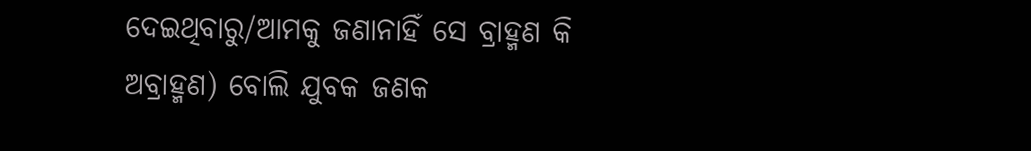ଦେଇଥିବାରୁ/ଆମକୁ ଜଣାନାହିଁ ସେ ବ୍ରାହ୍ମଣ କି ଅବ୍ରାହ୍ମଣ) ବୋଲି ଯୁବକ ଜଣକ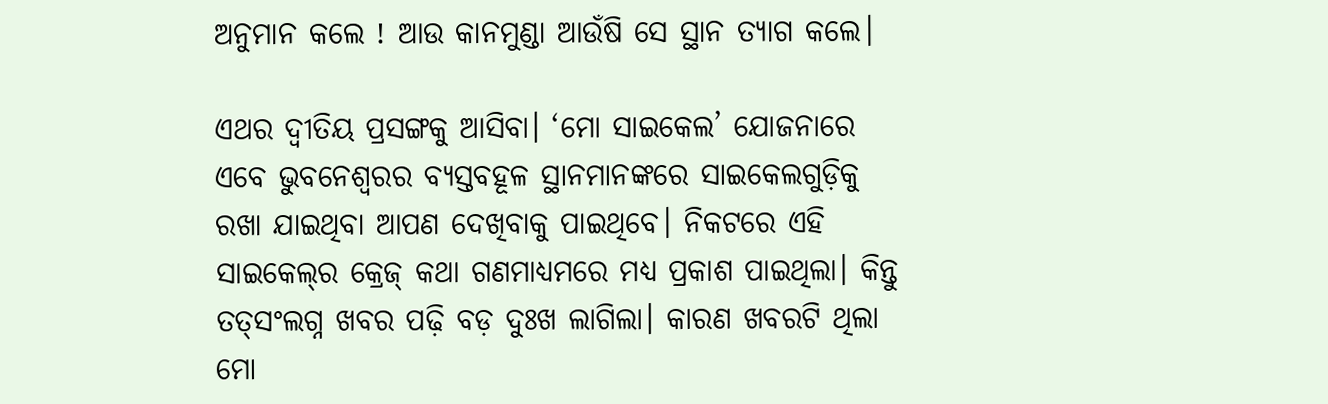ଅନୁମାନ କଲେ ! ଆଉ କାନମୁଣ୍ଡା ଆଉଁଷି ସେ ସ୍ଥାନ ତ୍ୟାଗ କଲେ।

ଏଥର ଦ୍ୱୀତିୟ ପ୍ରସଙ୍ଗକୁ ଆସିବା। ‘ମୋ ସାଇକେଲ’ ଯୋଜନାରେ ଏବେ ଭୁବନେଶ୍ୱରର ବ୍ୟସ୍ତବହୂଳ ସ୍ଥାନମାନଙ୍କରେ ସାଇକେଲଗୁଡ଼ିକୁ ରଖା ଯାଇଥିବା ଆପଣ ଦେଖିବାକୁ ପାଇଥିବେ। ନିକଟରେ ଏହି ସାଇକେଲ୍‌ର କ୍ରେଜ୍‌ କଥା ଗଣମାଧ୍ୟମରେ ମଧ୍ୟ ପ୍ରକାଶ ପାଇଥିଲା। କିନ୍ତୁ ତତ୍‌ସଂଲଗ୍ନ ଖବର ପଢ଼ି ବଡ଼ ଦୁଃଖ ଲାଗିଲା। କାରଣ ଖବରଟି ଥିଲା ମୋ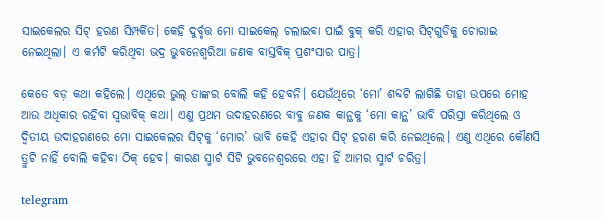ସାଇକେଲର ସିଟ୍‌ ହରଣ ସିମ୍ପର୍କିତ। କେହି ଦୁର୍ବୃତ୍ତ ମୋ ସାଇକେଲ୍‌ ଚଲାଇବା ପାଇଁ ବୁକ୍‌ କରି ଏହାର ସିଟ୍‌ଗୁଡିକୁ ଚୋରାଇ ନେଇଥିଲା। ଏ କର୍ମଟି କରିଥିବା ଭଦ୍ର ଭୁବନେଶ୍ୱରିଆ ଜଣକ ବାସ୍ତବିକ୍‌ ପ୍ରଶଂସାର ପାତ୍ର।

କେତେ ବଡ଼ କଥା କହିଲେ। ଏଥିରେ ଭୁଲ୍‌ ତାଙ୍କର ବୋଲି କହି ହେବନି। ଯେଉଁଥିରେ ‘ମୋ’ ଶବ୍ଦଟି ଲାଗିଛି ତାହା ଉପରେ ମୋହ ଆଉ ଅଧିକାର ରହିବା ସ୍ୱଭାବିକ୍‌ କଥା। ଏଣୁ ପ୍ରଥମ ଉଦାହରଣରେ ବାବୁ ଜଣକ କାନ୍ଥକୁ ‘ମୋ କାନ୍ଥ’ ଭାବି ପରିସ୍ରା କରିଥିଲେ ଓ ଦ୍ୱିତୀୟ ଉଦାହରଣରେ ମୋ ସାଇକେଲର ସିଟ୍‌କୁ ‘ମୋର’ ଭାବି କେହି ଏହାର ସିଟ୍‌ ହରଣ କରି ନେଇଥିଲେ। ଏଣୁ ଏଥିରେ କୌଣସି ତ୍ରୁଟି ନାହିଁ ବୋଲି କହିବା ଠିକ୍‌ ହେବ। କାରଣ ସ୍ମାର୍ଟ ସିଟି ଭୁବନେଶ୍ୱରରେ ଏହା ହିଁ ଆମର ସ୍ମାର୍ଟ ଚରିତ୍ର।

telegram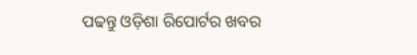ପଢନ୍ତୁ ଓଡ଼ିଶା ରିପୋର୍ଟର ଖବର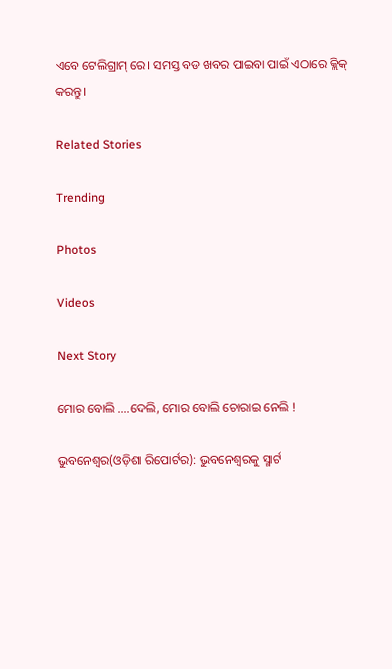ଏବେ ଟେଲିଗ୍ରାମ୍ ରେ। ସମସ୍ତ ବଡ ଖବର ପାଇବା ପାଇଁ ଏଠାରେ କ୍ଲିକ୍ କରନ୍ତୁ।

Related Stories

Trending

Photos

Videos

Next Story

ମୋର ବୋଲି ....ଦେଲି, ମୋର ବୋଲି ଚୋରାଇ ନେଲି !

ଭୁବନେଶ୍ୱର(ଓଡ଼ିଶା ରିପୋର୍ଟର): ଭୁବନେଶ୍ୱରକୁ ସ୍ମାର୍ଟ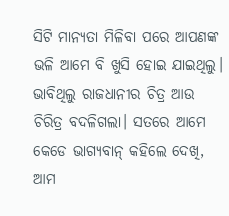ସିଟି ମାନ୍ୟତା ମିଳିବା ପରେ ଆପଣଙ୍କ ଭଳି ଆମେ ବି ଖୁସି ହୋଇ ଯାଇଥିଲୁ। ଭାବିଥିଲୁ ରାଜଧାନୀର ଚିତ୍ର ଆଉ ଚିରିତ୍ର ବଦଳିଗଲା। ସତରେ ଆମେ କେଡେ ଭାଗ୍ୟବାନ୍‌ କହିଲେ ଦେଖି, ଆମ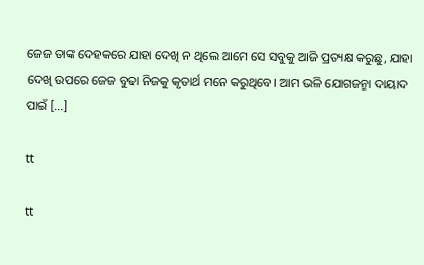ଜେଜ ତାଙ୍କ ଦେହକରେ ଯାହା ଦେଖି ନ ଥିଲେ ଆମେ ସେ ସବୁକୁ ଆଜି ପ୍ରତ୍ୟକ୍ଷ କରୁଛୁ, ଯାହା ଦେଖି ଉପରେ ଜେଜ ବୁଢା ନିଜକୁ କୃତାର୍ଥ ମନେ କରୁଥିବେ। ଆମ ଭଳି ଯୋଗଜନ୍ମା ଦାୟାଦ ପାଇଁ […]

tt

tt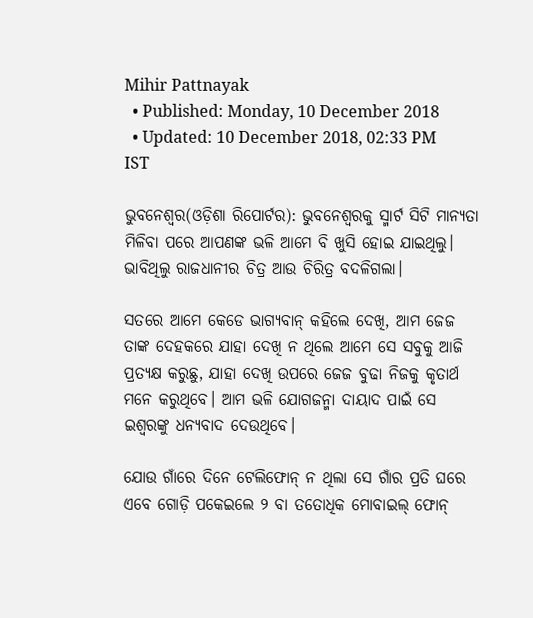Mihir Pattnayak
  • Published: Monday, 10 December 2018
  • Updated: 10 December 2018, 02:33 PM IST

ଭୁବନେଶ୍ୱର(ଓଡ଼ିଶା ରିପୋର୍ଟର): ଭୁବନେଶ୍ୱରକୁ ସ୍ମାର୍ଟ ସିଟି ମାନ୍ୟତା ମିଳିବା ପରେ ଆପଣଙ୍କ ଭଳି ଆମେ ବି ଖୁସି ହୋଇ ଯାଇଥିଲୁ। ଭାବିଥିଲୁ ରାଜଧାନୀର ଚିତ୍ର ଆଉ ଚିରିତ୍ର ବଦଳିଗଲା।

ସତରେ ଆମେ କେଡେ ଭାଗ୍ୟବାନ୍‌ କହିଲେ ଦେଖି, ଆମ ଜେଜ ତାଙ୍କ ଦେହକରେ ଯାହା ଦେଖି ନ ଥିଲେ ଆମେ ସେ ସବୁକୁ ଆଜି ପ୍ରତ୍ୟକ୍ଷ କରୁଛୁ, ଯାହା ଦେଖି ଉପରେ ଜେଜ ବୁଢା ନିଜକୁ କୃତାର୍ଥ ମନେ କରୁଥିବେ। ଆମ ଭଳି ଯୋଗଜନ୍ମା ଦାୟାଦ ପାଇଁ ସେ ଇଶ୍ୱରଙ୍କୁ ଧନ୍ୟବାଦ ଦେଉଥିବେ।

ଯୋଉ ଗାଁରେ ଦିନେ ଟେଲିଫୋନ୍‌ ନ ଥିଲା ସେ ଗାଁର ପ୍ରତି ଘରେ ଏବେ ଗୋଡ଼ି ପକେଇଲେ ୨ ବା ତତୋଧିକ ମୋବାଇଲ୍‌ ଫୋନ୍‌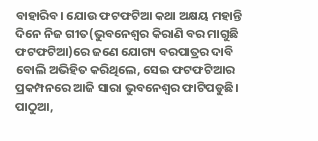ବାହାରିବ। ଯୋଉ ଫଟ‍ଫଟିଆ କଥା ଅକ୍ଷୟ ମହାନ୍ତି ଦିନେ ନିଜ ଗୀତ(ଭୁବନେଶ୍ୱର କିରାଣି ବର ମାଗୁଛି ଫଟଫଟିଆ)ରେ ଜଣେ ଯୋଗ୍ୟ ବରପାତ୍ରର ଦାବି ବୋଲି ଅଭିହିତ କରିଥିଲେ, ସେଇ ଫଟଫଟିଆର ପ୍ରକମ୍ପନରେ ଆଜି ସାରା ଭୁବନେଶ୍ୱର ଫାଟିପଡୁଛି। ପାଠୁଆ,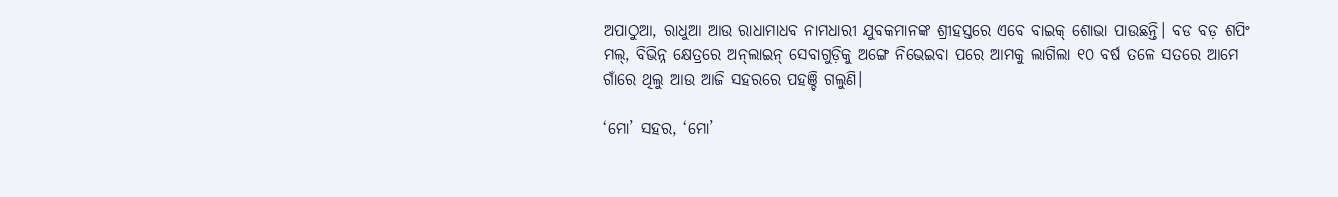ଅପାଠୁଆ, ରାଧୁଆ ଆଉ ରାଧାମାଧବ ନାମଧାରୀ ଯୁବକମାନଙ୍କ ଶ୍ରୀହସ୍ତରେ ଏବେ ବାଇକ୍‌ ଶୋଭା ପାଉଛନ୍ତି। ବଡ ବଡ଼ ଶପିଂ ମଲ୍‌, ବିଭିନ୍ନ କ୍ଷେତ୍ରରେ ଅନ୍‌ଲାଇନ୍‌ ସେବାଗୁଡ଼ିକୁ ଅଙ୍ଗେ ନିଭେଇବା ପରେ ଆମକୁ ଲାଗିଲା ୧୦ ବର୍ଷ ତଳେ ସତରେ ଆମେ ଗାଁରେ ଥିଲୁ ଆଉ ଆଜି ସହରରେ ପହଞ୍ଚି ଗଲୁଣି।

‘ମୋ’ ସହର, ‘ମୋ’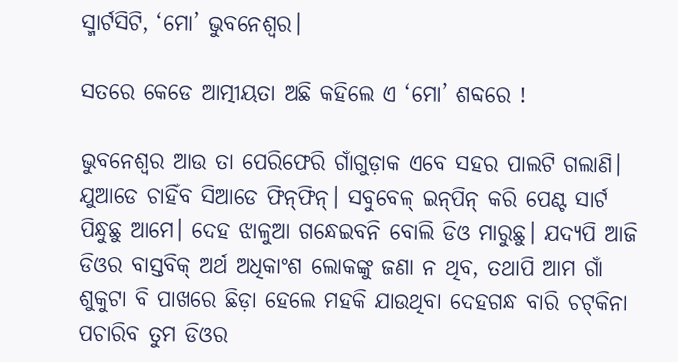ସ୍ମାର୍ଟସିଟି, ‘ମୋ’ ଭୁବନେଶ୍ୱର।

ସତରେ କେଡେ ଆତ୍ମୀୟତା ଅଛି କହିଲେ ଏ ‘ମୋ’ ଶବ୍ଦରେ !

ଭୁବନେଶ୍ୱର ଆଉ ତା ପେରିଫେରି ଗାଁଗୁଡ଼ାକ ଏବେ ସହର ପାଲଟି ଗଲାଣି। ଯୁଆଡେ ଚାହିଁବ ସିଆଡେ ଫିନ୍‌ଫିନ୍‌। ସବୁବେଳ୍‌ ଇନ୍‌ପିନ୍‌ କରି ପେଣ୍ଟ ସାର୍ଟ ପିନ୍ଧୁଛୁ ଆମେ। ଦେହ ଝାଳୁଆ ଗନ୍ଧେଇବନି ବୋଲି ଡିଓ ମାରୁଛୁ। ଯଦ୍ୟପି ଆଜି ଡିଓର ବାସ୍ତବିକ୍‌ ଅର୍ଥ ଅଧିକାଂଶ ଲୋକଙ୍କୁ ଜଣା ନ ଥିବ, ତଥାପି ଆମ ଗାଁ ଶୁକୁଟା ବି ପାଖରେ ଛିଡ଼ା ହେଲେ ମହକି ଯାଉଥିବା ଦେହଗନ୍ଧ ବାରି ଚଟ୍‌କିନା ପଚାରିବ ତୁମ ଡିଓର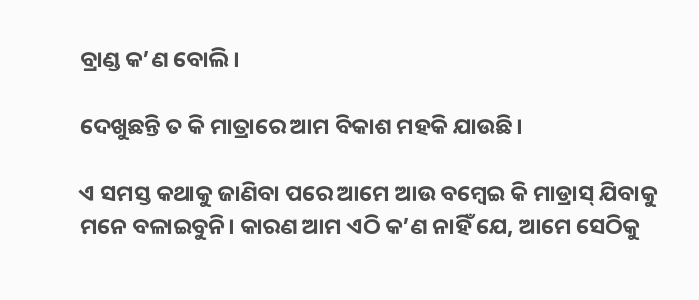ବ୍ରାଣ୍ଡ କ’ଣ ବୋଲି।

ଦେଖୁଛନ୍ତି ତ କି ମାତ୍ରାରେ ଆମ ବିକାଶ ମହକି ଯାଉଛି।

ଏ ସମସ୍ତ କଥାକୁ ଜାଣିବା ପରେ ଆମେ ଆଉ ବମ୍ବେଇ କି ମାଡ୍ରାସ୍‌ ଯିବାକୁ ମନେ ବଳାଇବୁନି। କାରଣ ଆମ ଏଠି କ’ଣ ନାହିଁ ଯେ, ଆମେ ସେଠିକୁ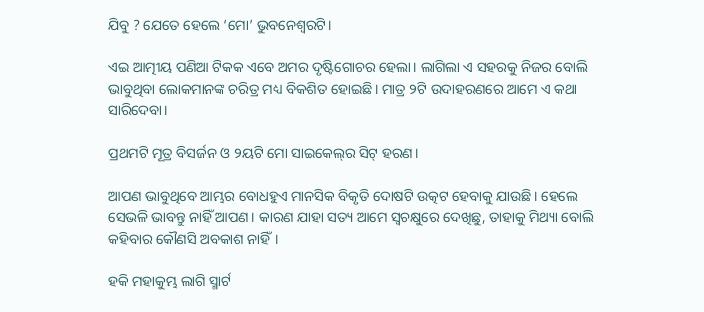ଯିବୁ ? ଯେତେ ହେଲେ ‘ମୋ’ ଭୁବନେଶ୍ୱରଟି।

ଏଇ ଆତ୍ମୀୟ ପଣିଆ ଟିକକ ଏବେ ଅମର ଦୃଷ୍ଟିଗୋଚର ହେଲା। ଲାଗିଲା ଏ ସହରକୁ ନିଜର ବୋଲି ଭାବୁଥିବା ଲୋକମାନଙ୍କ ଚରିତ୍ର ମଧ୍ୟ ବିକଶିତ ହୋଇଛି। ମାତ୍ର ୨ଟି ଉଦାହରଣରେ ଆମେ ଏ କଥା ସାରିଦେବା।

ପ୍ରଥମଟି ମୂତ୍ର ବିସର୍ଜନ ଓ ୨ୟଟି ମୋ ସାଇକେଲ୍‌ର ସିଟ୍‌ ହରଣ।

ଆପଣ ଭାବୁଥିବେ ଆମ୍ଭର ବୋଧହୁଏ ମାନସିକ ବିକୃତି ଦୋଷଟି ଉତ୍କଟ ହେବାକୁ ଯାଉଛି। ହେଲେ ସେଭଳି ଭାବନ୍ତୁ ନାହିଁ ଆପଣ। କାରଣ ଯାହା ସତ୍ୟ ଆମେ ସ୍ୱଚକ୍ଷୁରେ ଦେଖିଛୁ, ତାହାକୁ ମିଥ୍ୟା ବୋଲି କହିବାର କୌଣସି ଅବକାଶ ନାହିଁ।

ହକି ମହାକୁମ୍ଭ ଲାଗି ସ୍ମାର୍ଟ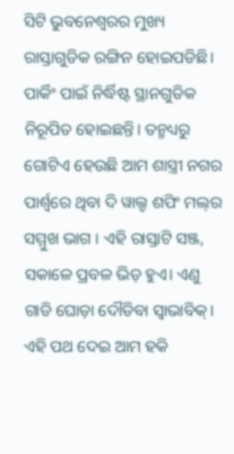ସିଟି ଭୁବନେଶ୍ୱରର ମୁଖ୍ୟ ରାସ୍ତାଗୁଡିକ ରଙ୍ଗିନ ହୋଇପଡିଛି। ପାର୍କିଂ ପାଇଁ ନିର୍ଦ୍ଧିଷ୍ଟ ସ୍ଥାନଗୁଡିକ ନିରୂପିତ ହୋଇଛନ୍ତି। ତନ୍ମଧ୍ୟରୁ ଗୋଟିଏ ହେଉଛି ଆମ ଶାସ୍ତ୍ରୀ ନଗର ପାର୍ଶ୍ଵରେ ଥିବା ଦି ୱାଲ୍ଡ ଶପିଂ ମଲ୍‌ର ସମ୍ମୁଖ ଭାଗ । ଏହି ରାସ୍ତାଟି ସଞ୍ଜ, ସକାଳେ ପ୍ରବଳ ଭିଡ଼ ହୁଏ। ଏଣୁ ଗାଡି ଘୋଡ଼ା ଦୌଡିବା ସ୍ୱାଭାବିକ୍‌। ଏହି ପଥ ଦେଇ ଆମ ହକି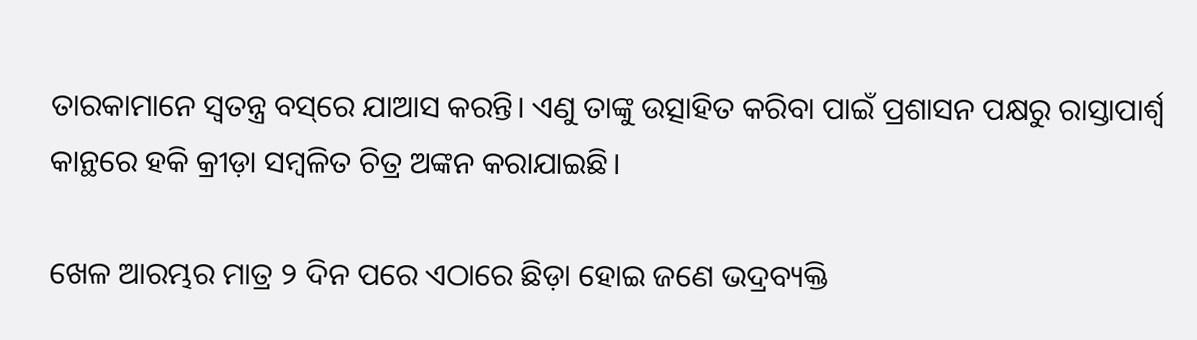ତାରକାମାନେ ସ୍ୱତନ୍ତ୍ର ବସ୍‌ରେ ଯାଆସ କରନ୍ତି। ଏଣୁ ତାଙ୍କୁ ଉତ୍ସାହିତ କରିବା ପାଇଁ ପ୍ରଶାସନ ପକ୍ଷରୁ ରାସ୍ତାପାର୍ଶ୍ୱ କାନ୍ଥରେ ହକି କ୍ରୀଡ଼ା ସମ୍ବଳିତ ଚିତ୍ର ଅଙ୍କନ କରାଯାଇଛି।

ଖେଳ ଆରମ୍ଭର ମାତ୍ର ୨ ଦିନ ପରେ ଏଠାରେ ଛିଡ଼ା ହୋଇ ଜଣେ ଭଦ୍ରବ୍ୟକ୍ତି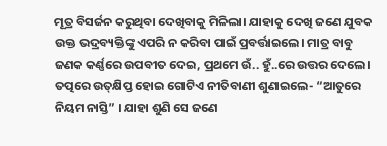ମୂତ୍ର ବିସର୍ଜନ କରୁଥିବା ଦେଖିବାକୁ ମିଳିଲା। ଯାହାକୁ ଦେଖି ଜଣେ ଯୁବକ ଉକ୍ତ ଭଦ୍ରବ୍ୟକ୍ତିଙ୍କୁ ଏପରି ନ କରିବା ପାଇଁ ପ୍ରବର୍ତ୍ତାଇଲେ। ମାତ୍ର ବାବୁ ଜଣକ କର୍ଣ୍ଣରେ ଉପବୀତ ଦେଇ, ପ୍ରଥମେ ଉଁ.. ହୁଁ..ରେ ଉତ୍ତର ଦେଲେ। ତତ୍ପରେ ଉତ୍‌କ୍ଷିପ୍ତ ହୋଇ ଗୋଟିଏ ନୀତିବାଣୀ ଶୁଣାଇଲେ- “ଆତୁରେ ନିୟମ ନାସ୍ତି” । ଯାହା ଶୁଣି ସେ ଜଣେ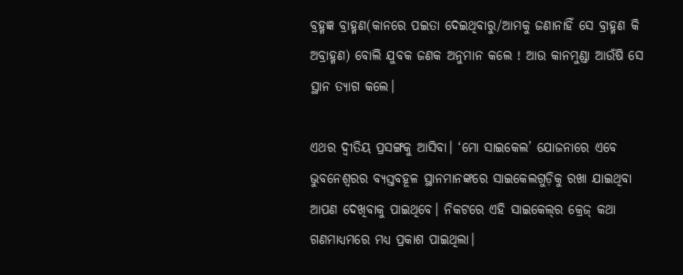ବ୍ରହ୍ମଜ୍ଞ ବ୍ରାହ୍ମଣ(କାନରେ ପଇତା ଦେଇଥିବାରୁ/ଆମକୁ ଜଣାନାହିଁ ସେ ବ୍ରାହ୍ମଣ କି ଅବ୍ରାହ୍ମଣ) ବୋଲି ଯୁବକ ଜଣକ ଅନୁମାନ କଲେ ! ଆଉ କାନମୁଣ୍ଡା ଆଉଁଷି ସେ ସ୍ଥାନ ତ୍ୟାଗ କଲେ।

ଏଥର ଦ୍ୱୀତିୟ ପ୍ରସଙ୍ଗକୁ ଆସିବା। ‘ମୋ ସାଇକେଲ’ ଯୋଜନାରେ ଏବେ ଭୁବନେଶ୍ୱରର ବ୍ୟସ୍ତବହୂଳ ସ୍ଥାନମାନଙ୍କରେ ସାଇକେଲଗୁଡ଼ିକୁ ରଖା ଯାଇଥିବା ଆପଣ ଦେଖିବାକୁ ପାଇଥିବେ। ନିକଟରେ ଏହି ସାଇକେଲ୍‌ର କ୍ରେଜ୍‌ କଥା ଗଣମାଧ୍ୟମରେ ମଧ୍ୟ ପ୍ରକାଶ ପାଇଥିଲା।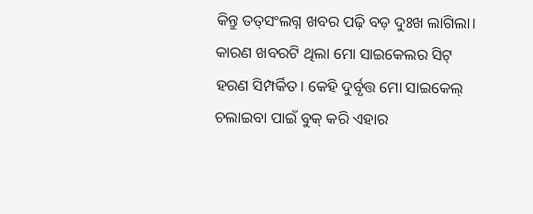କିନ୍ତୁ ତତ୍‌ସଂଲଗ୍ନ ଖବର ପଢ଼ି ବଡ଼ ଦୁଃଖ ଲାଗିଲା। କାରଣ ଖବରଟି ଥିଲା ମୋ ସାଇକେଲର ସିଟ୍‌ ହରଣ ସିମ୍ପର୍କିତ। କେହି ଦୁର୍ବୃତ୍ତ ମୋ ସାଇକେଲ୍‌ ଚଲାଇବା ପାଇଁ ବୁକ୍‌ କରି ଏହାର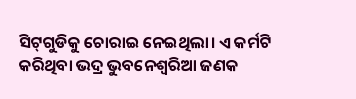ସିଟ୍‌ଗୁଡିକୁ ଚୋରାଇ ନେଇଥିଲା। ଏ କର୍ମଟି କରିଥିବା ଭଦ୍ର ଭୁବନେଶ୍ୱରିଆ ଜଣକ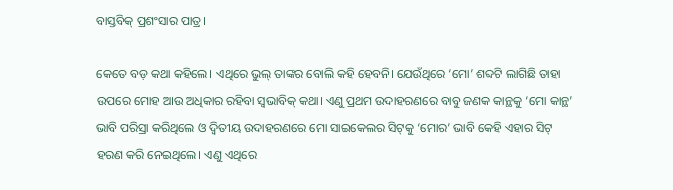ବାସ୍ତବିକ୍‌ ପ୍ରଶଂସାର ପାତ୍ର।

କେତେ ବଡ଼ କଥା କହିଲେ। ଏଥିରେ ଭୁଲ୍‌ ତାଙ୍କର ବୋଲି କହି ହେବନି। ଯେଉଁଥିରେ ‘ମୋ’ ଶବ୍ଦଟି ଲାଗିଛି ତାହା ଉପରେ ମୋହ ଆଉ ଅଧିକାର ରହିବା ସ୍ୱଭାବିକ୍‌ କଥା। ଏଣୁ ପ୍ରଥମ ଉଦାହରଣରେ ବାବୁ ଜଣକ କାନ୍ଥକୁ ‘ମୋ କାନ୍ଥ’ ଭାବି ପରିସ୍ରା କରିଥିଲେ ଓ ଦ୍ୱିତୀୟ ଉଦାହରଣରେ ମୋ ସାଇକେଲର ସିଟ୍‌କୁ ‘ମୋର’ ଭାବି କେହି ଏହାର ସିଟ୍‌ ହରଣ କରି ନେଇଥିଲେ। ଏଣୁ ଏଥିରେ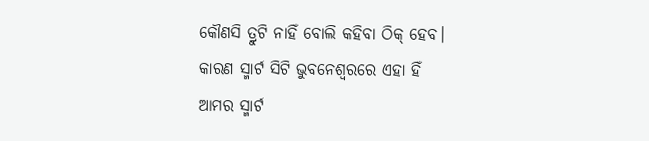କୌଣସି ତ୍ରୁଟି ନାହିଁ ବୋଲି କହିବା ଠିକ୍‌ ହେବ। କାରଣ ସ୍ମାର୍ଟ ସିଟି ଭୁବନେଶ୍ୱରରେ ଏହା ହିଁ ଆମର ସ୍ମାର୍ଟ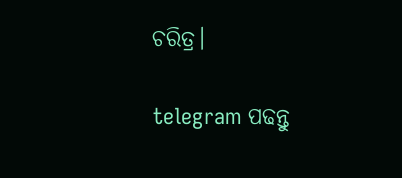ଚରିତ୍ର।

telegram ପଢନ୍ତୁ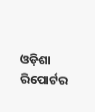ଓଡ଼ିଶା ରିପୋର୍ଟର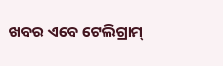ଖବର ଏବେ ଟେଲିଗ୍ରାମ୍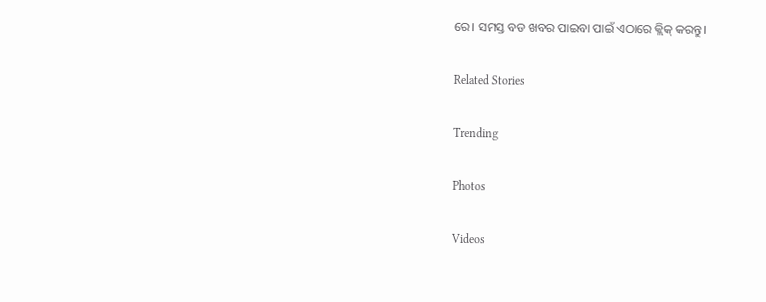ରେ। ସମସ୍ତ ବଡ ଖବର ପାଇବା ପାଇଁ ଏଠାରେ କ୍ଲିକ୍ କରନ୍ତୁ।

Related Stories

Trending

Photos

Videos